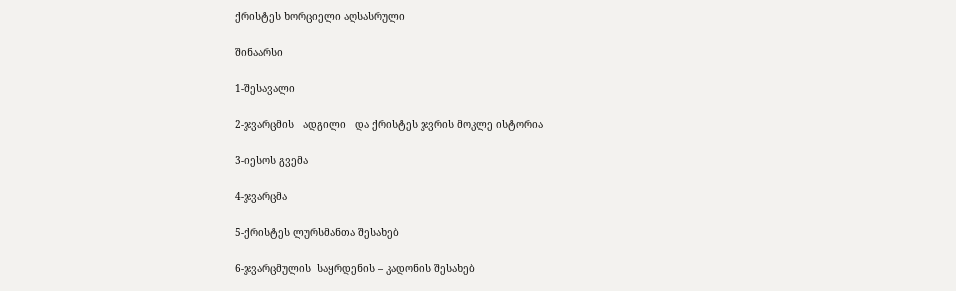ქრისტეს ხორციელი აღსასრული

შინაარსი

1-შესავალი

2-ჯვარცმის   ადგილი   და ქრისტეს ჯვრის მოკლე ისტორია

3-იესოს გვემა

4-ჯვარცმა

5-ქრისტეს ლურსმანთა შესახებ

6-ჯვარცმულის  საყრდენის – კადონის შესახებ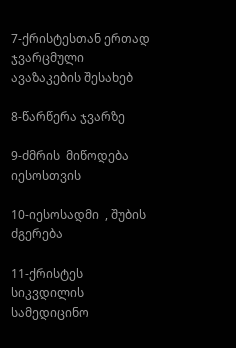7-ქრისტესთან ერთად ჯვარცმული ავაზაკების შესახებ

8-წარწერა ჯვარზე

9-ძმრის  მიწოდება  იესოსთვის

10-იესოსადმი  , შუბის ძგერება

11-ქრისტეს სიკვდილის სამედიცინო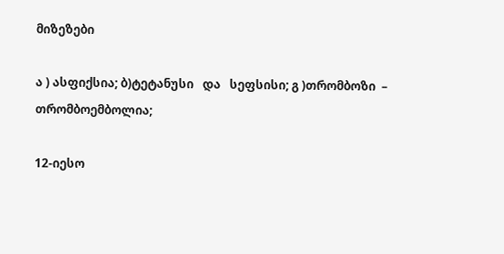მიზეზები

ა ) ასფიქსია; ბ)ტეტანუსი   და   სეფსისი; გ )თრომბოზი  –  თრომბოემბოლია;

12-იესო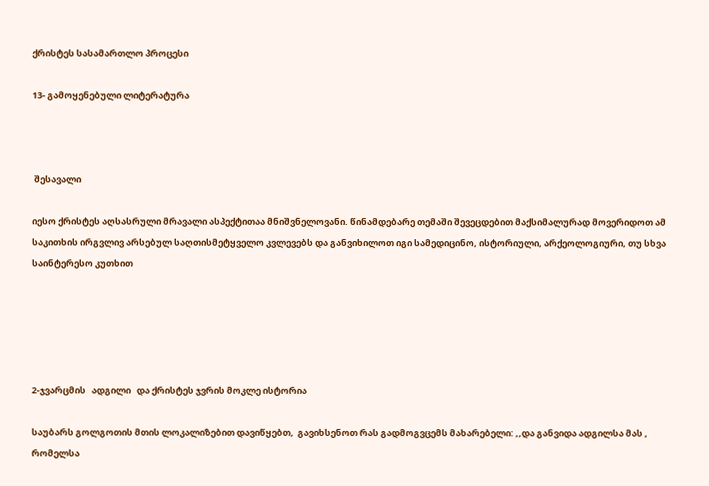ქრისტეს სასამართლო პროცესი

13- გამოყენებული ლიტერატურა



 შესავალი

იესო ქრისტეს აღსასრული მრავალი ასპექტითაა მნიშვნელოვანი. წინამდებარე თემაში შევეცდებით მაქსიმალურად მოვერიდოთ ამ საკითხის ირგვლივ არსებულ საღთისმეტყველო კვლევებს და განვიხილოთ იგი სამედიცინო, ისტორიული, არქეოლოგიური, თუ სხვა საინტერესო კუთხით





2-ჯვარცმის   ადგილი   და ქრისტეს ჯვრის მოკლე ისტორია

საუბარს გოლგოთის მთის ლოკალიზებით დავიწყებთ,  გავიხსენოთ რას გადმოგვცემს მახარებელი: ,,და განვიდა ადგილსა მას , რომელსა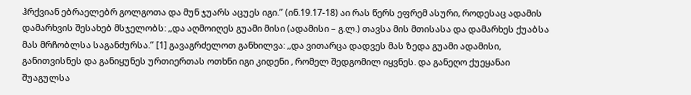ჰრქვიან ებრაელებრ გოლგოთა და მუნ ჯუარს აცუეს იგი.‘’ (ინ.19.17-18) აი რას წერს ეფრემ ასური, როდესაც ადამის დამარხვის შესახებ მსჯელობს: ,,და აღმოიღეს გუამი მისი (ადამისი – გ.ლ.) თავსა მის მთისასა და დამარხეს ქუაბსა მას მრჩობლსა საგანძურსა.‘’ [1] გავაგრძელოთ განხილვა: ,,და ვითარცა დადვეს მას ზედა გუამი ადამისი, განითვისნეს და განიყუნეს ურთიერთას ოთხნი იგი კიდენი , რომელ შედგომილ იყვნეს. და განეღო ქუეყანაი შუაგულსა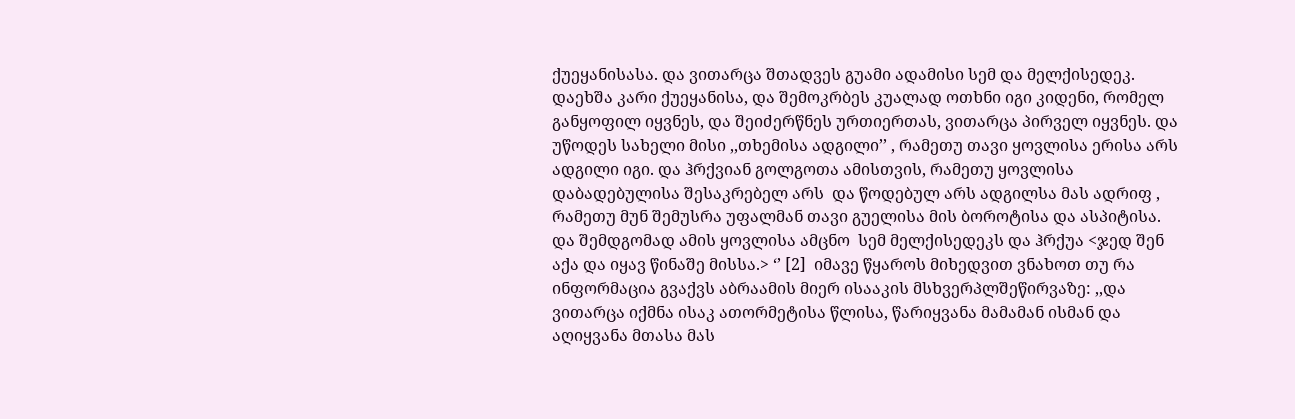ქუეყანისასა. და ვითარცა შთადვეს გუამი ადამისი სემ და მელქისედეკ.  დაეხშა კარი ქუეყანისა, და შემოკრბეს კუალად ოთხნი იგი კიდენი, რომელ განყოფილ იყვნეს, და შეიძერწნეს ურთიერთას, ვითარცა პირველ იყვნეს. და  უწოდეს სახელი მისი ,,თხემისა ადგილი’’ , რამეთუ თავი ყოვლისა ერისა არს ადგილი იგი. და ჰრქვიან გოლგოთა ამისთვის, რამეთუ ყოვლისა დაბადებულისა შესაკრებელ არს  და წოდებულ არს ადგილსა მას ადრიფ , რამეთუ მუნ შემუსრა უფალმან თავი გუელისა მის ბოროტისა და ასპიტისა. და შემდგომად ამის ყოვლისა ამცნო  სემ მელქისედეკს და ჰრქუა <ჯედ შენ აქა და იყავ წინაშე მისსა.> ‘’ [2]  იმავე წყაროს მიხედვით ვნახოთ თუ რა ინფორმაცია გვაქვს აბრაამის მიერ ისააკის მსხვერპლშეწირვაზე: ,,და ვითარცა იქმნა ისაკ ათორმეტისა წლისა, წარიყვანა მამამან ისმან და აღიყვანა მთასა მას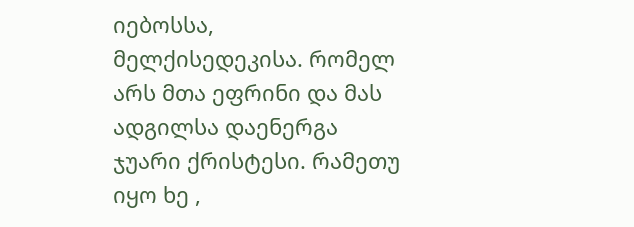იებოსსა, მელქისედეკისა. რომელ არს მთა ეფრინი და მას ადგილსა დაენერგა ჯუარი ქრისტესი. რამეთუ იყო ხე ,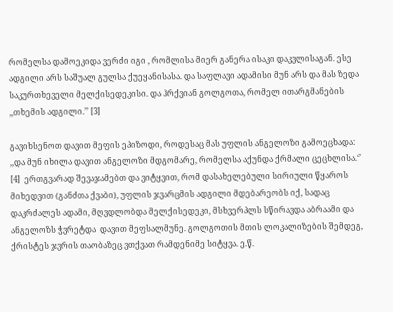რომელსა დამოეკიდა ვერძი იგი , რომლისა მიერ განერა ისაკი დაკვლისაგან. ესე ადგილი არს საშუალ გულსა ქუეყანისასა. და საფლავი ადამისი მუნ არს და მას ზედა საკურთხეველი მელქისედეკისი. და ჰრქვიან გოლგოთა, რომელ ითარგმანების ,,თხემის ადგილი.’’ [3]

გავიხსენოთ დავით მეფის ეპიზოდი, როდესაც მას უფლის ანგელოზი გამოეცხადა: ,,და მუნ იხილა დავით ანგელოზი მდგომარე, რომელსა აქუნდა ქრმალი ცეცხლისა.‘’ [4]  ერთგვარად შევაჯამებთ და ვიტყვით, რომ დასახელებული სირიული წყაროს მიხედვით (განძთა ქვაბი), უფლის ჯვარცმის ადგილი მდებარეობს იქ, სადაც დაკრძალეს ადამი, მღვდლობდა მელქისედეკი, მსხვერპლს სწირავდა აბრაამი და ანგელოზს ჭვრეტდა  დავით მეფსალმუნე. გოლგოთის მთის ლოკალიზების შემდეგ, ქრისტეს ჯვრის თაობაზეც ვთქვათ რამდენიმე სიტყვა. ე.წ.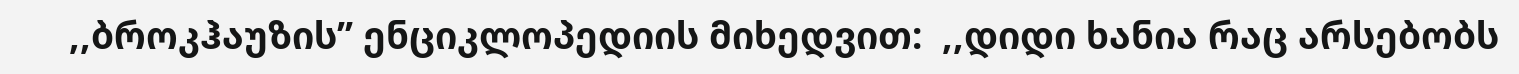,,ბროკჰაუზის’’ ენციკლოპედიის მიხედვით:  ,,დიდი ხანია რაც არსებობს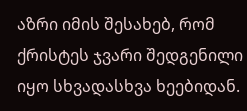აზრი იმის შესახებ, რომ ქრისტეს ჯვარი შედგენილი იყო სხვადასხვა ხეებიდან.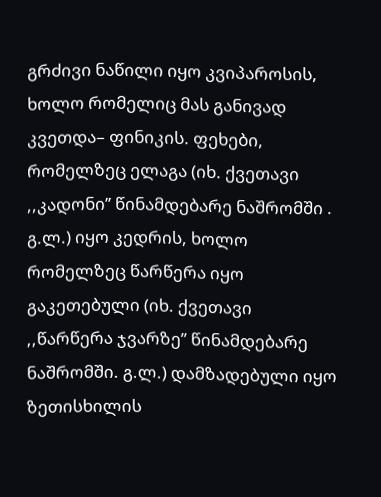გრძივი ნაწილი იყო კვიპაროსის, ხოლო რომელიც მას განივად კვეთდა– ფინიკის. ფეხები, რომელზეც ელაგა (იხ. ქვეთავი ,,კადონი’’ წინამდებარე ნაშრომში . გ.ლ.) იყო კედრის, ხოლო რომელზეც წარწერა იყო გაკეთებული (იხ. ქვეთავი ,,წარწერა ჯვარზე’’ წინამდებარე ნაშრომში. გ.ლ.) დამზადებული იყო ზეთისხილის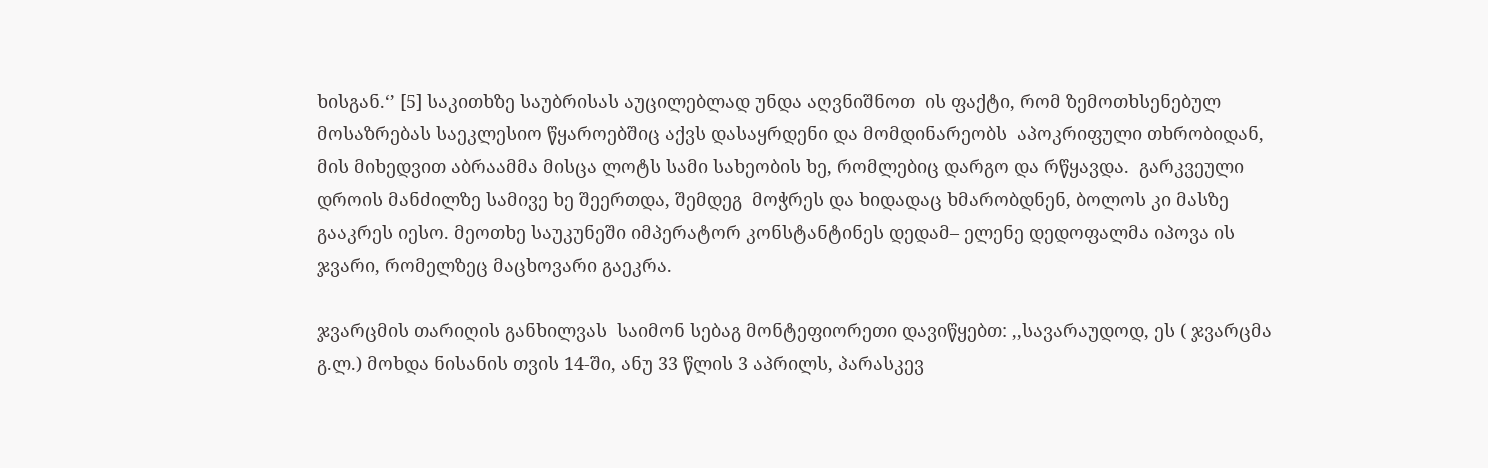ხისგან.‘’ [5] საკითხზე საუბრისას აუცილებლად უნდა აღვნიშნოთ  ის ფაქტი, რომ ზემოთხსენებულ მოსაზრებას საეკლესიო წყაროებშიც აქვს დასაყრდენი და მომდინარეობს  აპოკრიფული თხრობიდან, მის მიხედვით აბრაამმა მისცა ლოტს სამი სახეობის ხე, რომლებიც დარგო და რწყავდა.  გარკვეული დროის მანძილზე სამივე ხე შეერთდა, შემდეგ  მოჭრეს და ხიდადაც ხმარობდნენ, ბოლოს კი მასზე გააკრეს იესო. მეოთხე საუკუნეში იმპერატორ კონსტანტინეს დედამ– ელენე დედოფალმა იპოვა ის ჯვარი, რომელზეც მაცხოვარი გაეკრა.

ჯვარცმის თარიღის განხილვას  საიმონ სებაგ მონტეფიორეთი დავიწყებთ: ,,სავარაუდოდ, ეს ( ჯვარცმა გ.ლ.) მოხდა ნისანის თვის 14-ში, ანუ 33 წლის 3 აპრილს, პარასკევ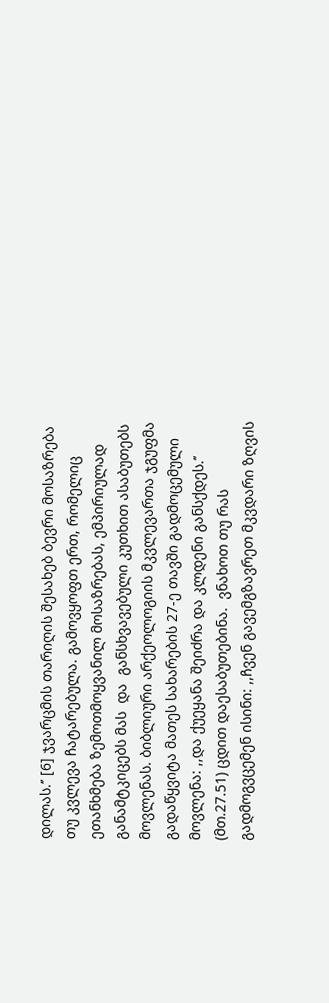დილას.‘’ [6] ჯვარცმის თარიღის შესახებ ბევრი მოსაზრება თუ კვლევა ჩატარებულა. გამოვყოფთ ერთ, რომელიც  ეთანხმება ზემოთმოყვანილ მოსაზრებას, ემპირიულად განამტკიცებს მას  და  განსხვავებული კუთხით ასაბუთებს მოვლენას. ბიბლიური არქეოლოგიის მკვლევართა ჯგუფმა გადაწყვიტა მათეს სახარების 27-ე თავში გადმოცემული მოვლენა: ,,და ქუეყანა შეიძრა და კლდენი განსქდეს.’’ (მთ.27.51) ცდით დაესაბუთებინა.  ვნახოთ თუ რას გადმოგვცემენ ისინი: ,,ჩვენ გავემგზავრეთ მკვდარი ზღვის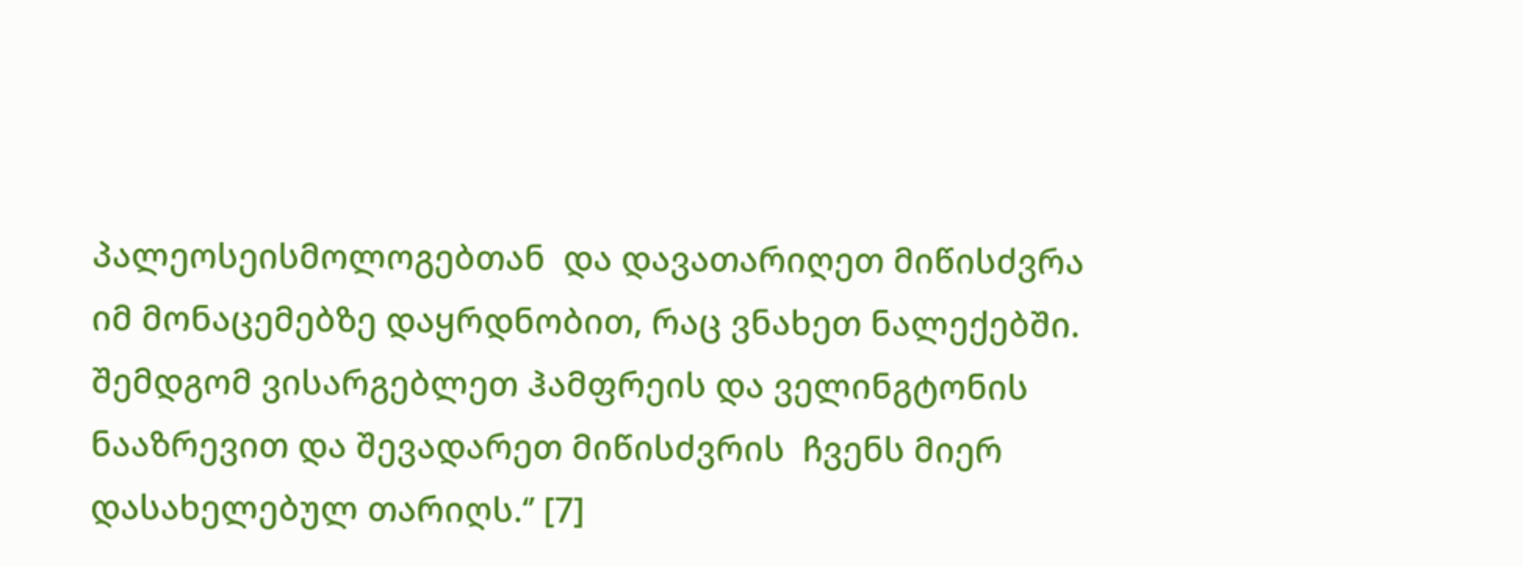პალეოსეისმოლოგებთან  და დავათარიღეთ მიწისძვრა იმ მონაცემებზე დაყრდნობით, რაც ვნახეთ ნალექებში. შემდგომ ვისარგებლეთ ჰამფრეის და ველინგტონის ნააზრევით და შევადარეთ მიწისძვრის  ჩვენს მიერ დასახელებულ თარიღს.‘’ [7]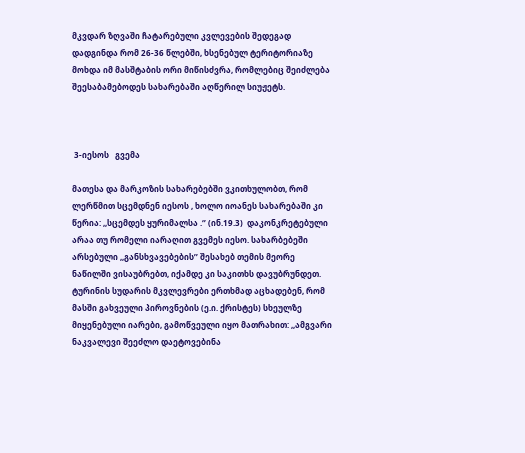მკვდარ ზღვაში ჩატარებული კვლევების შედეგად დადგინდა რომ 26-36 წლებში, ხსენებულ ტერიტორიაზე მოხდა იმ მასშტაბის ორი მიწისძვრა, რომლებიც შეიძლება შეესაბამებოდეს სახარებაში აღწერილ სიუჟეტს.



 3-იესოს   გვემა

მათესა და მარკოზის სახარებებში ვკითხულობთ, რომ ლერწმით სცემდნენ იესოს , ხოლო იოანეს სახარებაში კი წერია: ,,სცემდეს ყურიმალსა .‘’ (ინ.19.3)  დაკონკრეტებული არაა თუ რომელი იარაღით გვემეს იესო. სახარბებეში არსებული ,,განსხვავებების’’ შესახებ თემის მეორე ნაწილში ვისაუბრებთ, იქამდე კი საკითხს დავუბრუნდეთ. ტურინის სუდარის მკვლევრები ერთხმად აცხადებენ, რომ  მასში გახვეული პიროვნების (ე.ი. ქრისტეს) სხეულზე მიყენებული იარები, გამოწვეული იყო მათრახით: ,,ამგვარი ნაკვალევი შეეძლო დაეტოვებინა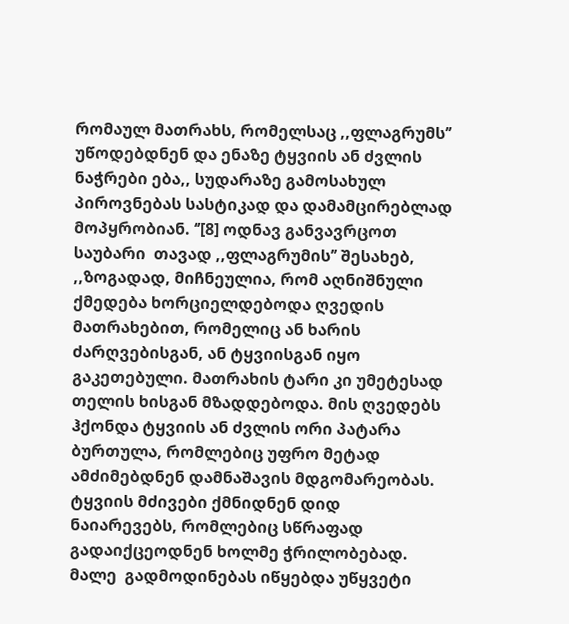რომაულ მათრახს, რომელსაც ,,ფლაგრუმს’’ უწოდებდნენ და ენაზე ტყვიის ან ძვლის ნაჭრები ება,, სუდარაზე გამოსახულ პიროვნებას სასტიკად და დამამცირებლად მოპყრობიან. ‘’[8] ოდნავ განვავრცოთ საუბარი  თავად ,,ფლაგრუმის’’ შესახებ, ,,ზოგადად, მიჩნეულია, რომ აღნიშნული ქმედება ხორციელდებოდა ღვედის მათრახებით, რომელიც ან ხარის ძარღვებისგან, ან ტყვიისგან იყო გაკეთებული. მათრახის ტარი კი უმეტესად თელის ხისგან მზადდებოდა. მის ღვედებს ჰქონდა ტყვიის ან ძვლის ორი პატარა ბურთულა, რომლებიც უფრო მეტად ამძიმებდნენ დამნაშავის მდგომარეობას. ტყვიის მძივები ქმნიდნენ დიდ ნაიარევებს, რომლებიც სწრაფად გადაიქცეოდნენ ხოლმე ჭრილობებად. მალე  გადმოდინებას იწყებდა უწყვეტი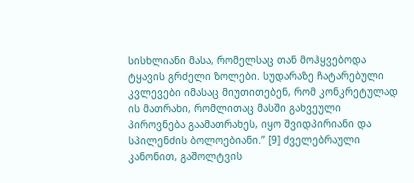სისხლიანი მასა, რომელსაც თან მოჰყვებოდა ტყავის გრძელი ზოლები. სუდარაზე ჩატარებული კვლევები იმასაც მიუთითებენ, რომ კონკრეტულად ის მათრახი, რომლითაც მასში გახვეული პიროვნება გაამათრახეს, იყო შვიდპირიანი და სპილენძის ბოლოებიანი.’’ [9] ძველებრაული კანონით, გაშოლტვის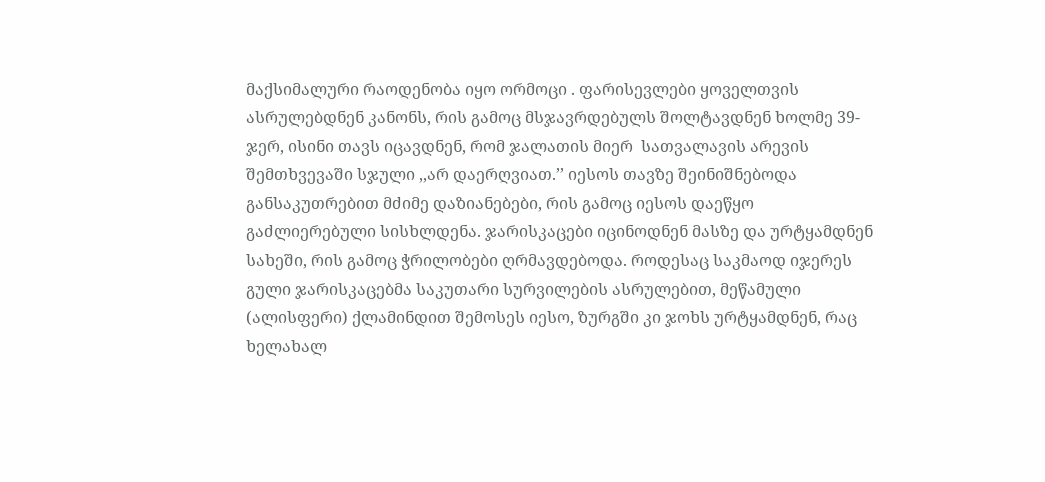მაქსიმალური რაოდენობა იყო ორმოცი . ფარისევლები ყოველთვის ასრულებდნენ კანონს, რის გამოც მსჯავრდებულს შოლტავდნენ ხოლმე 39-ჯერ, ისინი თავს იცავდნენ, რომ ჯალათის მიერ  სათვალავის არევის შემთხვევაში სჯული ,,არ დაერღვიათ.’’ იესოს თავზე შეინიშნებოდა განსაკუთრებით მძიმე დაზიანებები, რის გამოც იესოს დაეწყო გაძლიერებული სისხლდენა. ჯარისკაცები იცინოდნენ მასზე და ურტყამდნენ სახეში, რის გამოც ჭრილობები ღრმავდებოდა. როდესაც საკმაოდ იჯერეს გული ჯარისკაცებმა საკუთარი სურვილების ასრულებით, მეწამული (ალისფერი) ქლამინდით შემოსეს იესო, ზურგში კი ჯოხს ურტყამდნენ, რაც ხელახალ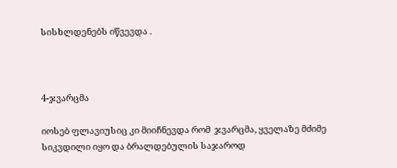სისხლდენებს იწვევდა .



4-ჯვარცმა

იოსებ ფლავიუსიც კი მიიჩნევდა რომ  ჯვარცმა, ყველაზე მძიმე სიკვდილი იყო და ბრალდებულის საჯაროდ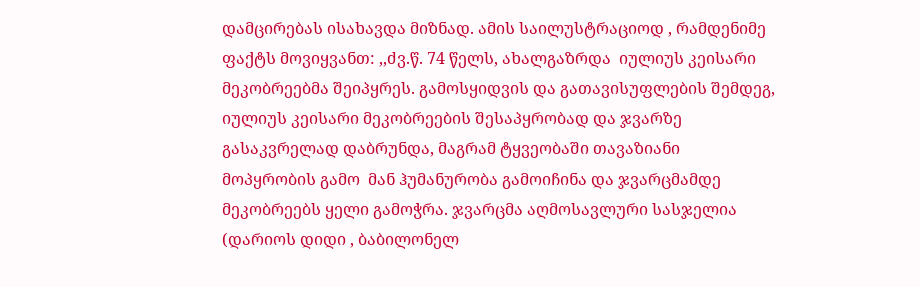დამცირებას ისახავდა მიზნად. ამის საილუსტრაციოდ , რამდენიმე ფაქტს მოვიყვანთ: ,,ძვ.წ. 74 წელს, ახალგაზრდა  იულიუს კეისარი მეკობრეებმა შეიპყრეს. გამოსყიდვის და გათავისუფლების შემდეგ, იულიუს კეისარი მეკობრეების შესაპყრობად და ჯვარზე გასაკვრელად დაბრუნდა, მაგრამ ტყვეობაში თავაზიანი მოპყრობის გამო  მან ჰუმანურობა გამოიჩინა და ჯვარცმამდე მეკობრეებს ყელი გამოჭრა. ჯვარცმა აღმოსავლური სასჯელია (დარიოს დიდი , ბაბილონელ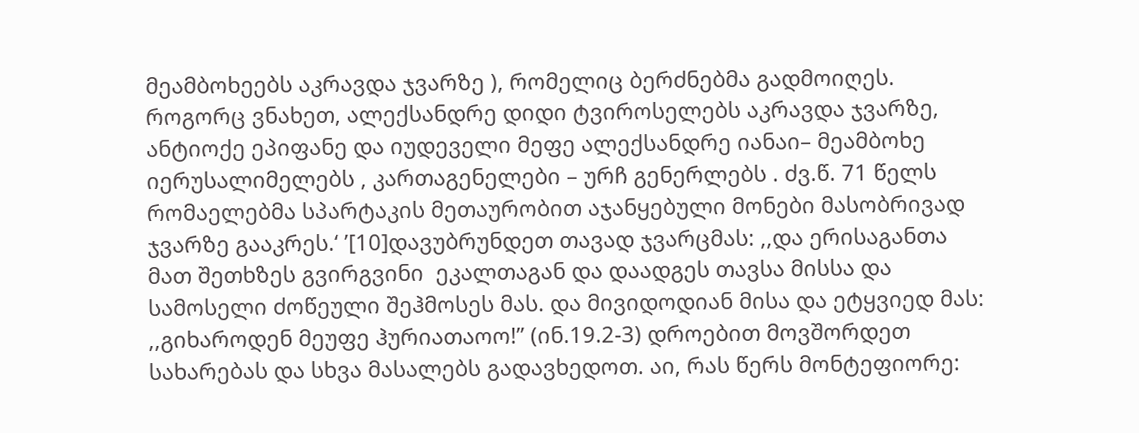მეამბოხეებს აკრავდა ჯვარზე ), რომელიც ბერძნებმა გადმოიღეს. როგორც ვნახეთ, ალექსანდრე დიდი ტვიროსელებს აკრავდა ჯვარზე, ანტიოქე ეპიფანე და იუდეველი მეფე ალექსანდრე იანაი– მეამბოხე იერუსალიმელებს , კართაგენელები – ურჩ გენერლებს . ძვ.წ. 71 წელს რომაელებმა სპარტაკის მეთაურობით აჯანყებული მონები მასობრივად ჯვარზე გააკრეს.‘ ’[10]დავუბრუნდეთ თავად ჯვარცმას: ,,და ერისაგანთა მათ შეთხზეს გვირგვინი  ეკალთაგან და დაადგეს თავსა მისსა და სამოსელი ძოწეული შეჰმოსეს მას. და მივიდოდიან მისა და ეტყვიედ მას: ,,გიხაროდენ მეუფე ჰურიათაოო!’’ (ინ.19.2-3) დროებით მოვშორდეთ სახარებას და სხვა მასალებს გადავხედოთ. აი, რას წერს მონტეფიორე: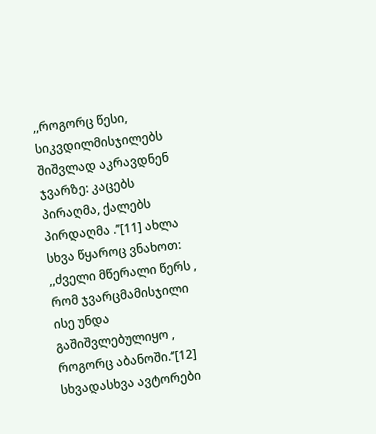,,როგორც წესი, სიკვდილმისჯილებს შიშვლად აკრავდნენ ჯვარზე: კაცებს პირაღმა, ქალებს პირდაღმა .’’[11] ახლა სხვა წყაროც ვნახოთ:  ,,ძველი მწერალი წერს , რომ ჯვარცმამისჯილი ისე უნდა გაშიშვლებულიყო , როგორც აბანოში.‘’[12] სხვადასხვა ავტორები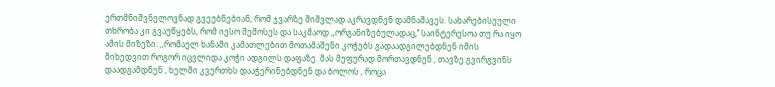ერთმნიშვნელოვნად გვეუბნებიან, რომ ჯვარზე შიშვლად აკრავდნენ დამნაშავეს. სახარებისეული თხრობა კი გვაუწყებს, რომ იესო შემოსეს და საკმაოდ ,,ორგანიზებულადაც,’’ საინტერესოა თუ რა იყო ამის მიზეზი: ,,რომაულ ხანაში კამათლებით მოთამაშენი კოჭებს გადაადგილებდნენ იმის მიხედვით როგორ იცვლიდა კოჭი ადგილს დაფაზე. მას მეფურად მორთავდნენ , თავზე გვირგვინს დაადგამდნენ , ხელში კვერთხს დააჭერინებდნენ და ბოლოს , როცა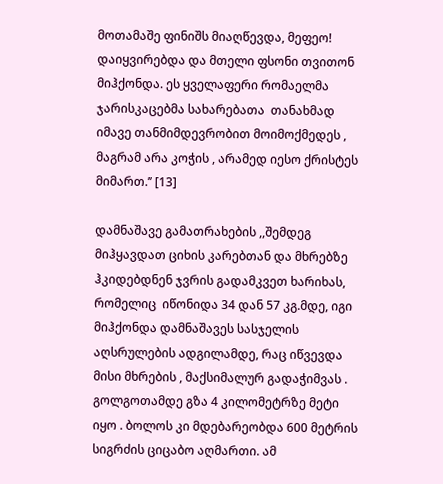მოთამაშე ფინიშს მიაღწევდა, მეფეო! დაიყვირებდა და მთელი ფსონი თვითონ მიჰქონდა. ეს ყველაფერი რომაელმა ჯარისკაცებმა სახარებათა  თანახმად იმავე თანმიმდევრობით მოიმოქმედეს , მაგრამ არა კოჭის , არამედ იესო ქრისტეს მიმართ.’’ [13]

დამნაშავე გამათრახების ,,შემდეგ მიჰყავდათ ციხის კარებთან და მხრებზე ჰკიდებდნენ ჯვრის გადამკვეთ ხარიხას, რომელიც  იწონიდა 34 დან 57 კგ.მდე, იგი მიჰქონდა დამნაშავეს სასჯელის აღსრულების ადგილამდე, რაც იწვევდა მისი მხრების , მაქსიმალურ გადაჭიმვას . გოლგოთამდე გზა 4 კილომეტრზე მეტი იყო . ბოლოს კი მდებარეობდა 600 მეტრის სიგრძის ციცაბო აღმართი. ამ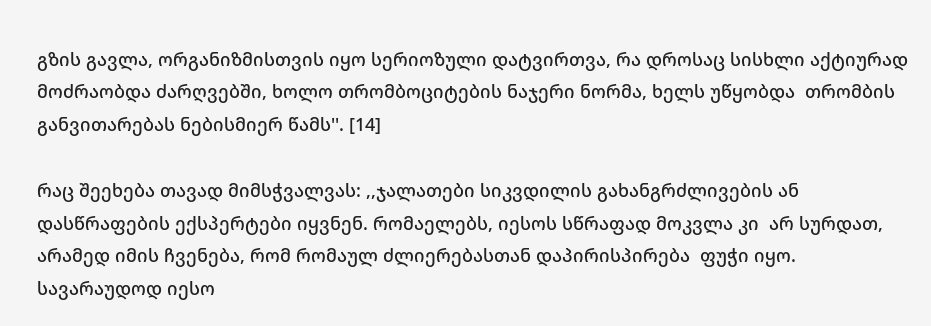გზის გავლა, ორგანიზმისთვის იყო სერიოზული დატვირთვა, რა დროსაც სისხლი აქტიურად მოძრაობდა ძარღვებში, ხოლო თრომბოციტების ნაჯერი ნორმა, ხელს უწყობდა  თრომბის განვითარებას ნებისმიერ წამს''. [14]

რაც შეეხება თავად მიმსჭვალვას: ,,ჯალათები სიკვდილის გახანგრძლივების ან დასწრაფების ექსპერტები იყვნენ. რომაელებს, იესოს სწრაფად მოკვლა კი  არ სურდათ, არამედ იმის ჩვენება, რომ რომაულ ძლიერებასთან დაპირისპირება  ფუჭი იყო. სავარაუდოდ იესო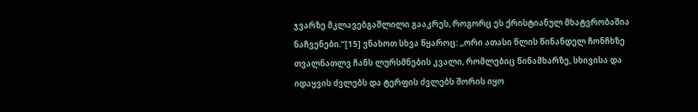ჯვარზე მკლავებგაშლილი გააკრეს, როგორც ეს ქრისტიანულ მხატვრობაშია ნაჩვენები.‘’[15] ვნახოთ სხვა წყაროც: ,,ორი ათასი წლის წინანდელ ჩონჩხზე თვალნათლვ ჩანს ლურსმნების კვალი, რომლებიც წინამხარზე, სხივისა და იდაყვის ძვლებს და ტერფის ძვლებს შორის იყო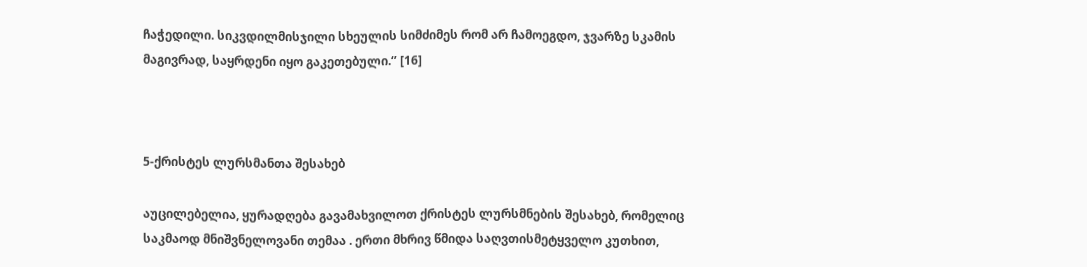ჩაჭედილი. სიკვდილმისჯილი სხეულის სიმძიმეს რომ არ ჩამოეგდო, ჯვარზე სკამის მაგივრად, საყრდენი იყო გაკეთებული.‘’ [16]



5-ქრისტეს ლურსმანთა შესახებ

აუცილებელია, ყურადღება გავამახვილოთ ქრისტეს ლურსმნების შესახებ, რომელიც საკმაოდ მნიშვნელოვანი თემაა . ერთი მხრივ წმიდა საღვთისმეტყველო კუთხით,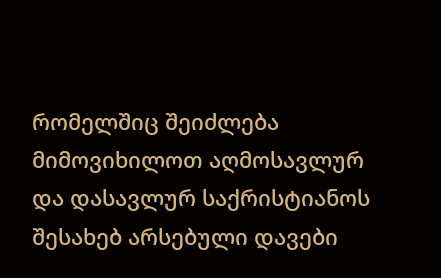რომელშიც შეიძლება მიმოვიხილოთ აღმოსავლურ და დასავლურ საქრისტიანოს შესახებ არსებული დავები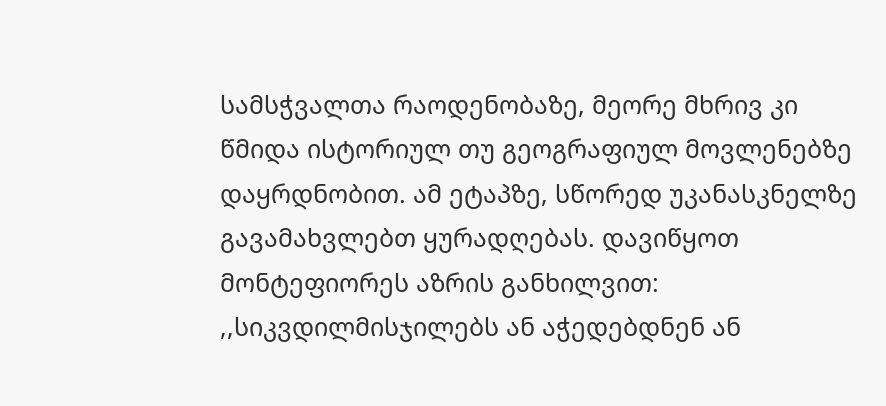სამსჭვალთა რაოდენობაზე, მეორე მხრივ კი წმიდა ისტორიულ თუ გეოგრაფიულ მოვლენებზე დაყრდნობით. ამ ეტაპზე, სწორედ უკანასკნელზე გავამახვლებთ ყურადღებას. დავიწყოთ მონტეფიორეს აზრის განხილვით: ,,სიკვდილმისჯილებს ან აჭედებდნენ ან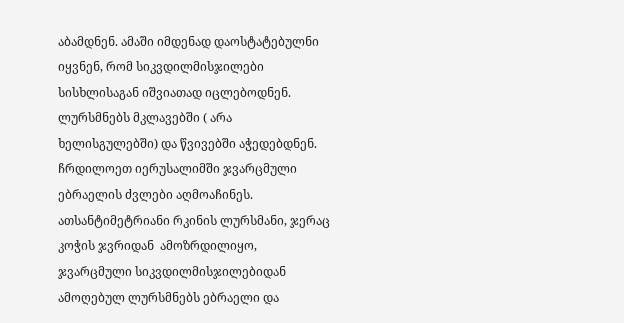აბამდნენ. ამაში იმდენად დაოსტატებულნი იყვნენ, რომ სიკვდილმისჯილები სისხლისაგან იშვიათად იცლებოდნენ. ლურსმნებს მკლავებში ( არა ხელისგულებში) და წვივებში აჭედებდნენ. ჩრდილოეთ იერუსალიმში ჯვარცმული ებრაელის ძვლები აღმოაჩინეს. ათსანტიმეტრიანი რკინის ლურსმანი, ჯერაც კოჭის ჯვრიდან  ამოზრდილიყო, ჯვარცმული სიკვდილმისჯილებიდან ამოღებულ ლურსმნებს ებრაელი და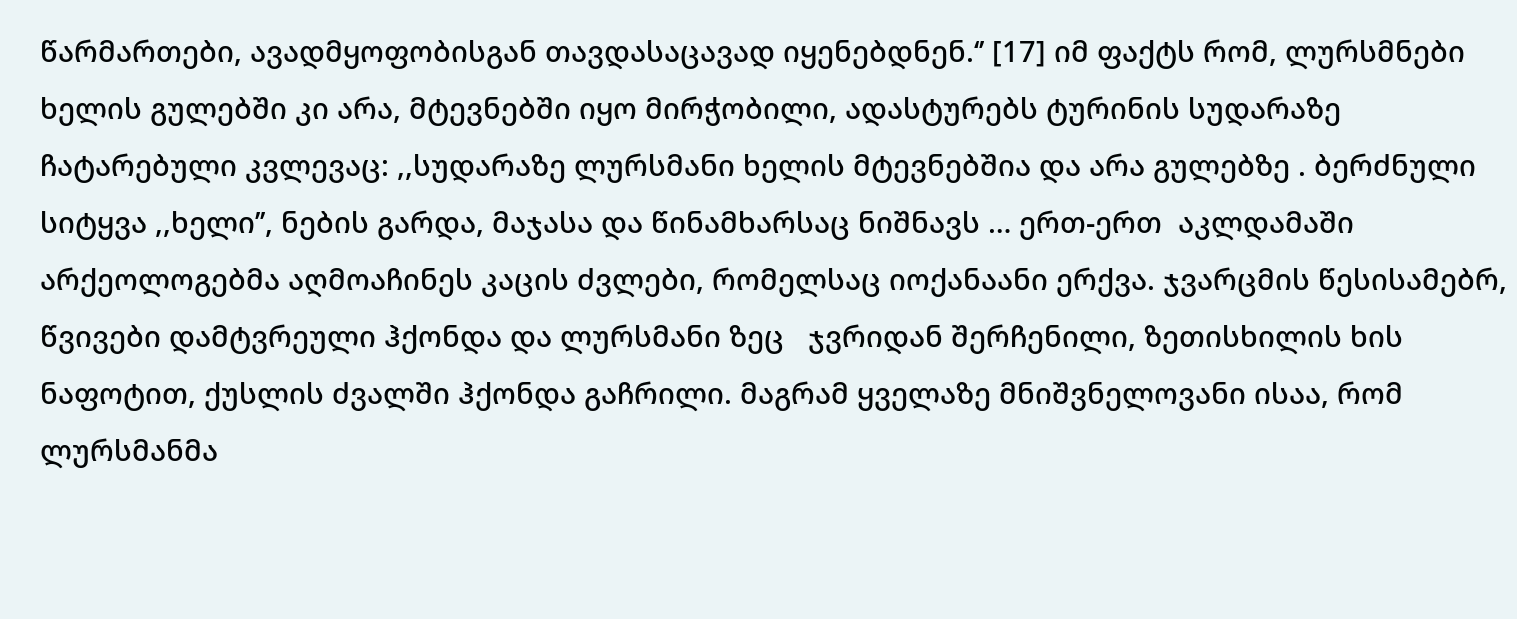წარმართები, ავადმყოფობისგან თავდასაცავად იყენებდნენ.‘’ [17] იმ ფაქტს რომ, ლურსმნები ხელის გულებში კი არა, მტევნებში იყო მირჭობილი, ადასტურებს ტურინის სუდარაზე ჩატარებული კვლევაც: ,,სუდარაზე ლურსმანი ხელის მტევნებშია და არა გულებზე . ბერძნული  სიტყვა ,,ხელი’’, ნების გარდა, მაჯასა და წინამხარსაც ნიშნავს … ერთ-ერთ  აკლდამაში არქეოლოგებმა აღმოაჩინეს კაცის ძვლები, რომელსაც იოქანაანი ერქვა. ჯვარცმის წესისამებრ, წვივები დამტვრეული ჰქონდა და ლურსმანი ზეც   ჯვრიდან შერჩენილი, ზეთისხილის ხის ნაფოტით, ქუსლის ძვალში ჰქონდა გაჩრილი. მაგრამ ყველაზე მნიშვნელოვანი ისაა, რომ ლურსმანმა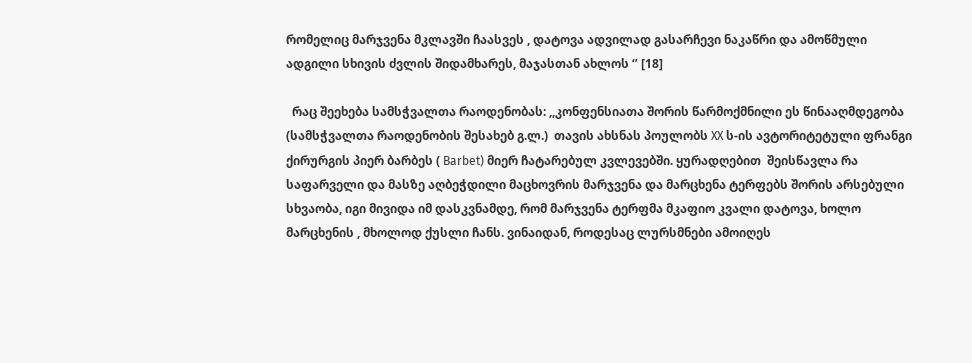რომელიც მარჯვენა მკლავში ჩაასვეს , დატოვა ადვილად გასარჩევი ნაკაწრი და ამოწმული ადგილი სხივის ძვლის შიდამხარეს, მაჯასთან ახლოს ‘’ [18]

  რაც შეეხება სამსჭვალთა რაოდენობას: ,,კონფენსიათა შორის წარმოქმნილი ეს წინააღმდეგობა (სამსჭვალთა რაოდენობის შესახებ გ.ლ.)  თავის ახსნას პოულობს XX ს-ის ავტორიტეტული ფრანგი ქირურგის პიერ ბარბეს ( Barbet) მიერ ჩატარებულ კვლევებში. ყურადღებით  შეისწავლა რა საფარველი და მასზე აღბეჭდილი მაცხოვრის მარჯვენა და მარცხენა ტერფებს შორის არსებული სხვაობა, იგი მივიდა იმ დასკვნამდე, რომ მარჯვენა ტერფმა მკაფიო კვალი დატოვა, ხოლო მარცხენის , მხოლოდ ქუსლი ჩანს. ვინაიდან, როდესაც ლურსმნები ამოიღეს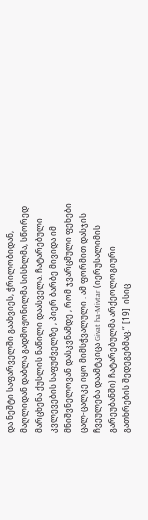და ნეშტი საფარველში გაახვიეს, ჭრილობიდან, მაღლიდან დაბლა გადმოჟონილმა სისხლმა, სწორედ მარცხენა ქუსლის ნაწილი დაასველა. ჩატარებული კვლევების საფუძველზე , პიერ ბარბე მივიდა იმ მნიშვნელოვან დასკვნამდე , რომ ჯვარცმული ფეხები ცალ-ცალკე იყო მიმსჭვალული . ამ ფორმით დასჯის ჩვეულება დაამტკიცა Givat ha-Mivtar (იერუსალიმის  გარეუბანში) ჩატარებულმა არქეოლოგიური გათხრების შედეგებმაც.‘’ [19]  ისიც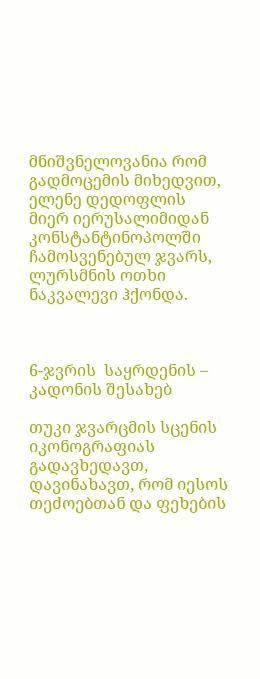მნიშვნელოვანია რომ გადმოცემის მიხედვით, ელენე დედოფლის მიერ იერუსალიმიდან კონსტანტინოპოლში ჩამოსვენებულ ჯვარს, ლურსმნის ოთხი ნაკვალევი ჰქონდა.



6-ჯვრის  საყრდენის – კადონის შესახებ

თუკი ჯვარცმის სცენის იკონოგრაფიას გადავხედავთ, დავინახავთ, რომ იესოს თეძოებთან და ფეხების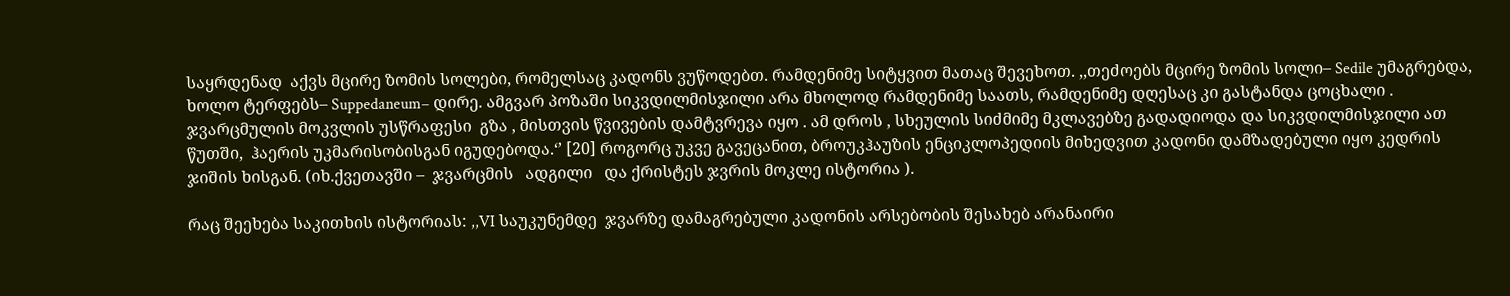საყრდენად  აქვს მცირე ზომის სოლები, რომელსაც კადონს ვუწოდებთ. რამდენიმე სიტყვით მათაც შევეხოთ. ,,თეძოებს მცირე ზომის სოლი– Sedile უმაგრებდა, ხოლო ტერფებს– Suppedaneum– დირე. ამგვარ პოზაში სიკვდილმისჯილი არა მხოლოდ რამდენიმე საათს, რამდენიმე დღესაც კი გასტანდა ცოცხალი . ჯვარცმულის მოკვლის უსწრაფესი  გზა , მისთვის წვივების დამტვრევა იყო . ამ დროს , სხეულის სიძმიმე მკლავებზე გადადიოდა და სიკვდილმისჯილი ათ წუთში,  ჰაერის უკმარისობისგან იგუდებოდა.‘’ [20] როგორც უკვე გავეცანით, ბროუკჰაუზის ენციკლოპედიის მიხედვით კადონი დამზადებული იყო კედრის ჯიშის ხისგან. (იხ.ქვეთავში –  ჯვარცმის   ადგილი   და ქრისტეს ჯვრის მოკლე ისტორია ).

რაც შეეხება საკითხის ისტორიას: ,,VI საუკუნემდე  ჯვარზე დამაგრებული კადონის არსებობის შესახებ არანაირი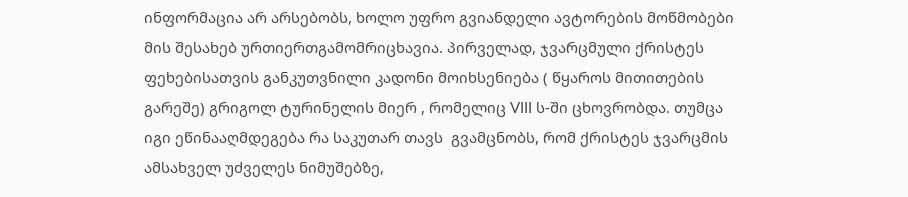ინფორმაცია არ არსებობს, ხოლო უფრო გვიანდელი ავტორების მოწმობები მის შესახებ ურთიერთგამომრიცხავია. პირველად, ჯვარცმული ქრისტეს ფეხებისათვის განკუთვნილი კადონი მოიხსენიება ( წყაროს მითითების გარეშე) გრიგოლ ტურინელის მიერ , რომელიც VIII ს-ში ცხოვრობდა. თუმცა იგი ეწინააღმდეგება რა საკუთარ თავს  გვამცნობს, რომ ქრისტეს ჯვარცმის ამსახველ უძველეს ნიმუშებზე,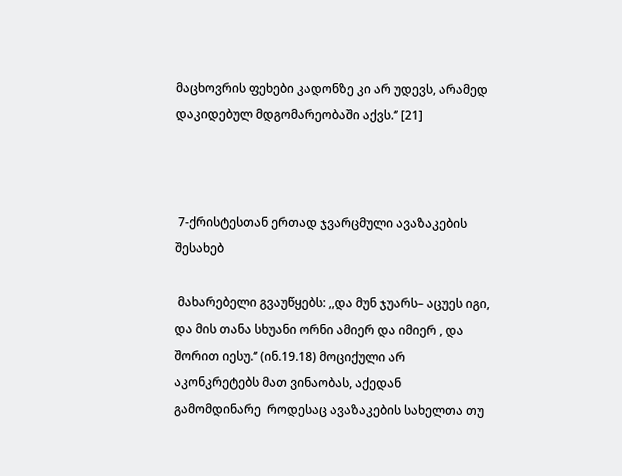მაცხოვრის ფეხები კადონზე კი არ უდევს, არამედ დაკიდებულ მდგომარეობაში აქვს.‘’ [21]



 7-ქრისტესთან ერთად ჯვარცმული ავაზაკების შესახებ

 მახარებელი გვაუწყებს: ,,და მუნ ჯუარს– აცუეს იგი, და მის თანა სხუანი ორნი ამიერ და იმიერ , და შორით იესუ.‘’ (ინ.19.18) მოციქული არ აკონკრეტებს მათ ვინაობას, აქედან გამომდინარე  როდესაც ავაზაკების სახელთა თუ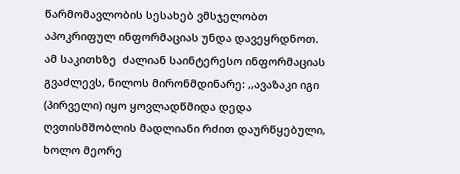წარმომავლობის სესახებ ვმსჯელობთ აპოკრიფულ ინფორმაციას უნდა დავეყრდნოთ. ამ საკითხზე  ძალიან საინტერესო ინფორმაციას გვაძლევს, ნილოს მირონმდინარე: ,,ავაზაკი იგი (პირველი) იყო ყოვლადწმიდა დედა ღვთისმშობლის მადლიანი რძით დაურწყებული, ხოლო მეორე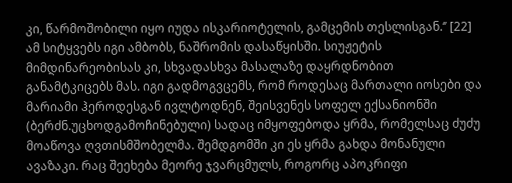კი, წარმოშობილი იყო იუდა ისკარიოტელის, გამცემის თესლისგან.‘’ [22] ამ სიტყვებს იგი ამბობს, ნაშრომის დასაწყისში. სიუჟეტის მიმდინარეობისას კი, სხვადასხვა მასალაზე დაყრდნობით განამტკიცებს მას. იგი გადმოგვცემს, რომ როდესაც მართალი იოსები და მარიამი ჰეროდესგან ივლტოდნენ, შეისვენეს სოფელ ექსანიონში (ბერძნ.უცხოდგამოჩინებული) სადაც იმყოფებოდა ყრმა, რომელსაც ძუძუ მოაწოვა ღვთისმშობელმა. შემდგომში კი ეს ყრმა გახდა მონანული ავაზაკი. რაც შეეხება მეორე ჯვარცმულს, როგორც აპოკრიფი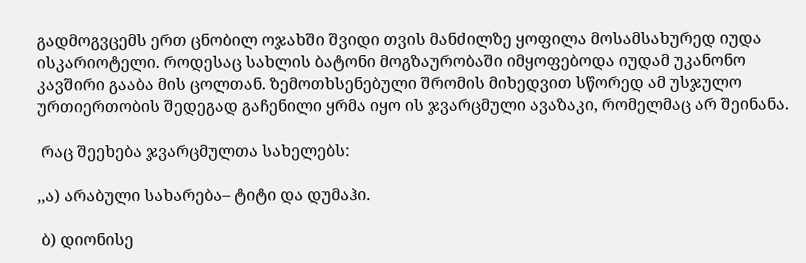გადმოგვცემს ერთ ცნობილ ოჯახში შვიდი თვის მანძილზე ყოფილა მოსამსახურედ იუდა ისკარიოტელი. როდესაც სახლის ბატონი მოგზაურობაში იმყოფებოდა იუდამ უკანონო კავშირი გააბა მის ცოლთან. ზემოთხსენებული შრომის მიხედვით სწორედ ამ უსჯულო ურთიერთობის შედეგად გაჩენილი ყრმა იყო ის ჯვარცმული ავაზაკი, რომელმაც არ შეინანა.

 რაც შეეხება ჯვარცმულთა სახელებს:

,,ა) არაბული სახარება– ტიტი და დუმაჰი.

 ბ) დიონისე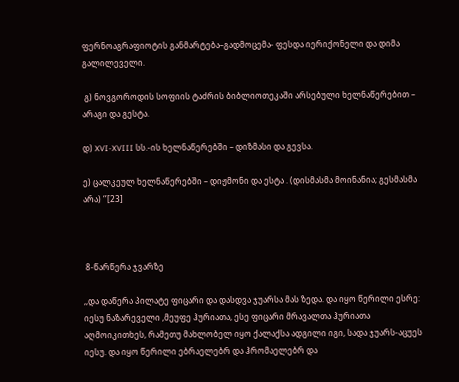ფერნოაგრაფიოტის განმარტება–გადმოცემა- ფესდა იერიქონელი და დიმა  გალილეველი.

 გ) ნოვგოროდის სოფიის ტაძრის ბიბლიოთეკაში არსებული ხელნაწერებით – არაგი და გესტა.

დ) XVI-XVIII სს.-ის ხელნაწერებში – დიზმასი და გევსა.

ე) ცალკეულ ხელნაწერებში – დიჟმონი და ესტა . (დისმასმა მოინანია; გესმასმა არა) ‘’[23]



 8-წარწერა ჯვარზე

,,და დაწერა პილატე ფიცარი და დასდვა ჯუარსა მას ზედა. და იყო წერილი ესრე: იესუ ნაზარეველი ,მეუფე ჰურიათა, ესე ფიცარი მრავალთა ჰურიათა აღმოიკითხეს, რამეთუ მახლობელ იყო ქალაქსა ადგილი იგი, სადა ჯუარს-აცუეს იესუ. და იყო წერილი ებრაელებრ და ჰრომაელებრ და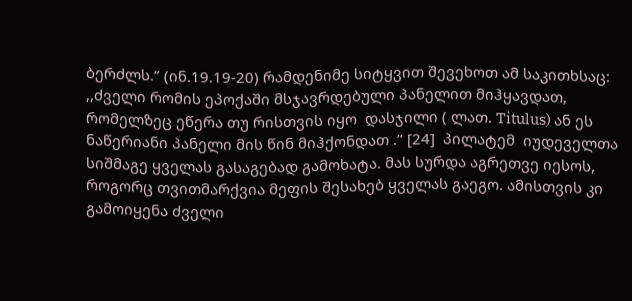ბერძლს.‘’ (ინ.19.19-20) რამდენიმე სიტყვით შევეხოთ ამ საკითხსაც: ,,ძველი რომის ეპოქაში მსჯავრდებული პანელით მიჰყავდათ, რომელზეც ეწერა თუ რისთვის იყო  დასჯილი ( ლათ. Titulus) ან ეს ნაწერიანი პანელი მის წინ მიჰქონდათ .’’ [24]  პილატემ  იუდეველთა სიშმაგე ყველას გასაგებად გამოხატა. მას სურდა აგრეთვე იესოს, როგორც თვითმარქვია მეფის შესახებ ყველას გაეგო. ამისთვის კი გამოიყენა ძველი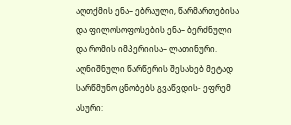აღთქმის ენა– ებრაული, წარმართებისა და ფილოსოფოსების ენა– ბერძნული და რომის იმპერიისა– ლათინური. აღნიშნული წარწერის შესახებ მეტად სარწმუნო ცნობებს გვაწვდის- ეფრემ ასური: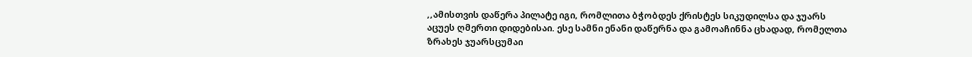,,ამისთვის დაწერა პილატე იგი, რომლითა ბჭობდეს ქრისტეს სიკუდილსა და ჯუარს  აცუეს ღმერთი დიდებისაი. ესე სამნი ენანი დაწერნა და გამოაჩინნა ცხადად, რომელთა ზრახეს ჯუარსცუმაი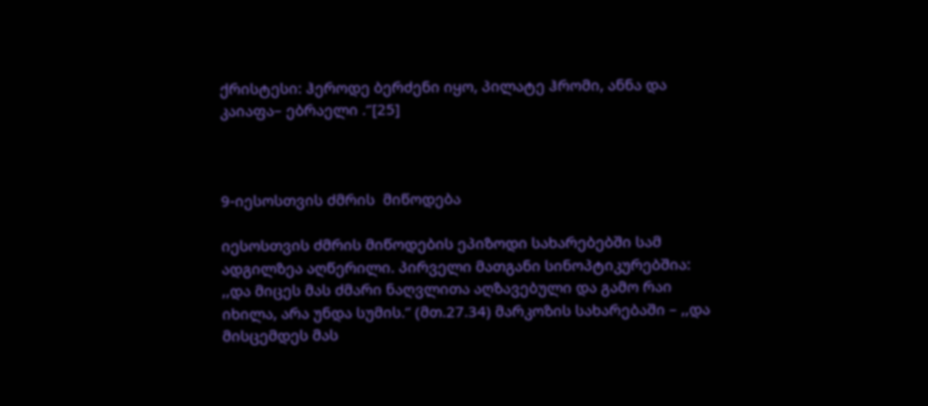ქრისტესი: ჰეროდე ბერძენი იყო, პილატე ჰრომი, ანნა და კაიაფა– ებრაელი .‘’[25]



9-იესოსთვის ძმრის  მიწოდება

იესოსთვის ძმრის მიწოდების ეპიზოდი სახარებებში სამ ადგილზეა აღწერილი. პირველი მათგანი სინოპტიკურებშია: ,,და მიცეს მას ძმარი ნაღვლითა აღზავებული და გამო რაი იხილა, არა უნდა სუმის.‘’ (მთ.27.34) მარკოზის სახარებაში – ,,და მისცემდეს მას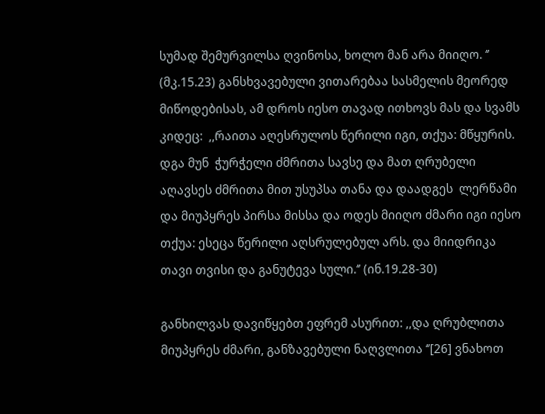სუმად შემურვილსა ღვინოსა, ხოლო მან არა მიიღო. ‘’ (მკ.15.23) განსხვავებული ვითარებაა სასმელის მეორედ მიწოდებისას, ამ დროს იესო თავად ითხოვს მას და სვამს კიდეც:  ,,რაითა აღესრულოს წერილი იგი, თქუა: მწყურის. დგა მუნ  ჭურჭელი ძმრითა სავსე და მათ ღრუბელი აღავსეს ძმრითა მით უსუპსა თანა და დაადგეს  ლერწამი  და მიუპყრეს პირსა მისსა და ოდეს მიიღო ძმარი იგი იესო  თქუა: ესეცა წერილი აღსრულებულ არს. და მიიდრიკა თავი თვისი და განუტევა სული.‘’ (ინ.19.28-30)

განხილვას დავიწყებთ ეფრემ ასურით: ,,და ღრუბლითა მიუპყრეს ძმარი, განზავებული ნაღვლითა ‘’[26] ვნახოთ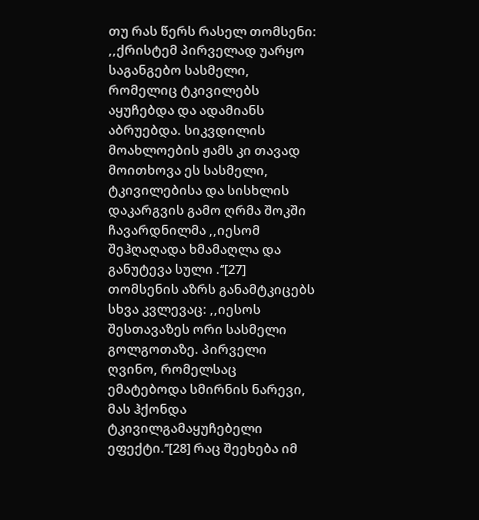თუ რას წერს რასელ თომსენი: ,,ქრისტემ პირველად უარყო საგანგებო სასმელი, რომელიც ტკივილებს აყუჩებდა და ადამიანს აბრუებდა. სიკვდილის  მოახლოების ჟამს კი თავად მოითხოვა ეს სასმელი, ტკივილებისა და სისხლის  დაკარგვის გამო ღრმა შოკში ჩავარდნილმა ,,იესომ შეჰღაღადა ხმამაღლა და განუტევა სული .‘’[27] თომსენის აზრს განამტკიცებს სხვა კვლევაც: ,,იესოს შესთავაზეს ორი სასმელი გოლგოთაზე. პირველი ღვინო, რომელსაც ემატებოდა სმირნის ნარევი, მას ჰქონდა ტკივილგამაყუჩებელი ეფექტი.’’[28] რაც შეეხება იმ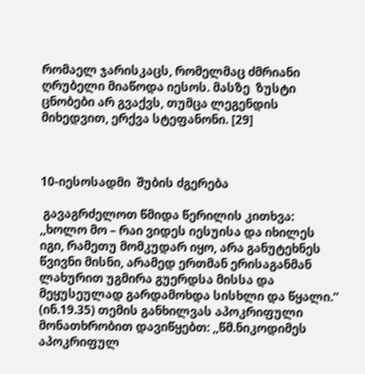რომაელ ჯარისკაცს, რომელმაც ძმრიანი ღრუბელი მიაწოდა იესოს. მასზე  ზუსტი ცნობები არ გვაქვს, თუმცა ლეგენდის მიხედვით, ერქვა სტეფანონი. [29]



10-იესოსადმი  შუბის ძგერება

 გავაგრძელოთ წმიდა წერილის კითხვა: ,,ხოლო მო – რაი ვიდეს იესუისა და იხილეს იგი, რამეთუ მომკუდარ იყო, არა განუტეხნეს წვივნი მისნი, არამედ ერთმან ერისაგანმან ლახურით უგმირა გუერდსა მისსა და მეყუსეულად გარდამოხდა სისხლი და წყალი.‘’ (ინ.19.35) თემის განხილვას აპოკრიფული მონათხრობით დავიწყებთ: ,,წმ.ნიკოდიმეს აპოკრიფულ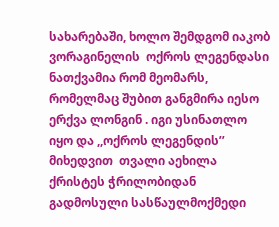სახარებაში, ხოლო შემდგომ იაკობ ვორაგინელის  ოქროს ლეგენდასი ნათქვამია რომ მეომარს, რომელმაც შუბით განგმირა იესო ერქვა ლონგინ . იგი უსინათლო იყო და ,,ოქროს ლეგენდის’’ მიხედვით  თვალი აეხილა ქრისტეს ჭრილობიდან გადმოსული სასწაულმოქმედი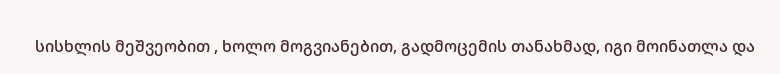სისხლის მეშვეობით , ხოლო მოგვიანებით, გადმოცემის თანახმად, იგი მოინათლა და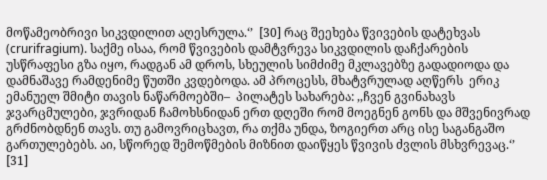მოწამეობრივი სიკვდილით აღესრულა.‘’  [30] რაც შეეხება წვივების დატეხვას (crurifragium). საქმე ისაა, რომ წვივების დამტვრევა სიკვდილის დაჩქარების უსწრაფესი გზა იყო, რადგან ამ დროს, სხეულის სიმძიმე მკლავებზე გადადიოდა და დამნაშავე რამდენიმე წუთში კვდებოდა. ამ პროცესს, მხატვრულად აღწერს  ერიკ ემანუელ შმიტი თავის ნაწარმოებში–  პილატეს სახარება: ,,ჩვენ გვინახავს ჯვარცმულები, ჯვრიდან ჩამოხსნიდან ერთ დღეში რომ მოეგნენ გონს და მშვენივრად გრძნობდნენ თავს. თუ გამოვრიცხავთ, რა თქმა უნდა, ზოგიერთ არც ისე საგანგაშო გართულებებს. აი, სწორედ შემოწმების მიზნით დაიწყეს წვივის ძვლის მსხვრევაც.‘’ [31]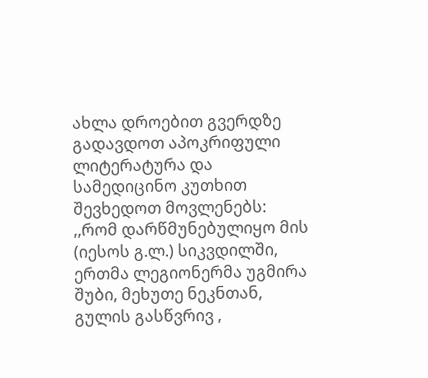ახლა დროებით გვერდზე გადავდოთ აპოკრიფული ლიტერატურა და სამედიცინო კუთხით შევხედოთ მოვლენებს:  ,,რომ დარწმუნებულიყო მის (იესოს გ.ლ.) სიკვდილში, ერთმა ლეგიონერმა უგმირა შუბი, მეხუთე ნეკნთან, გულის გასწვრივ ,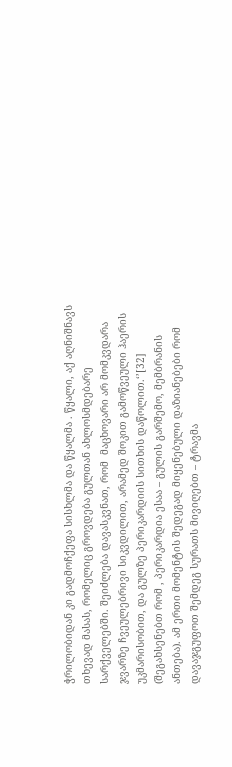ჭრილობიდან კი გადმოჩქეფა სისხლმა და წყალმა . წყალი, აქ აღნიშნავს თხევად მასას, რომელიც გროვდება გულთან ახლოსმდებარე სარქველებში. შეიძლება დავასკვნათ, რომ  მაცხოვარი არ მომკვდარა ჯვარზე ჩვეულებრივი სიკვდილით, არამედ შოკით გამოწვეული ჰაერის უკმარისობით, და გულზე პერიკარდიის სითხის დაწოლით.‘’[32] (შეგახსენებთ რომ , პერიკარდია ესაა – გულის გარშემო, მემბრანის ანთება). ამ ერთი მომენტის შედეგად მიყენებული დაზიანებები რომ დავაჯგუფოთ შემდეგ სურათს მივიღებთ – ტრავმა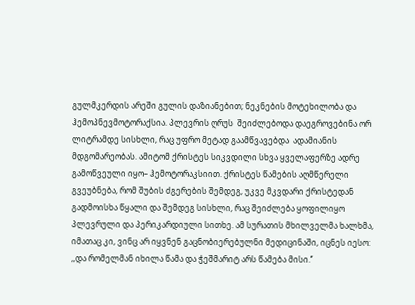გულმკერდის არეში გულის დაზიანებით; ნეკნების მოტეხილობა და ჰემოპნევმოტორაქსია. პლევრის ღრუს  შეიძლებოდა დაეგროვებინა ორ ლიტრამდე სისხლი, რაც უფრო მეტად გაამწვავებდა  ადამიანის მდგომარეობას. ამიტომ ქრისტეს სიკვდილი სხვა ყველაფერზე ადრე გამოწვეული იყო– ჰემოტორაკსიით. ქრისტეს წამების აღმწერელი გვეუბნება, რომ შუბის ძგერების შემდეგ, უკვე მკვდარი ქრისტედან გადმოისხა წყალი და შემდეგ სისხლი, რაც შეიძლება ყოფილიყო პლევრული და პერიკარდიული სითხე. ამ სურათის მხილველმა ხალხმა, იმათაც კი, ვინც არ იყვნენ გაცნობიერებულნი მედიცინაში, იცნეს იესო: ,,და რომელმან იხილა წამა და ჭეშმარიტ არს წამება მისი.‘’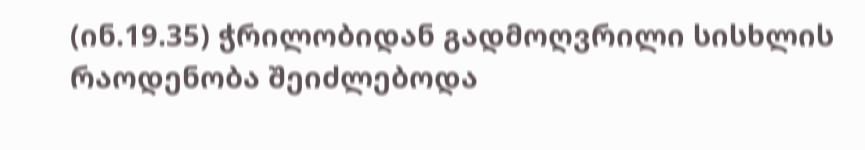(ინ.19.35) ჭრილობიდან გადმოღვრილი სისხლის რაოდენობა შეიძლებოდა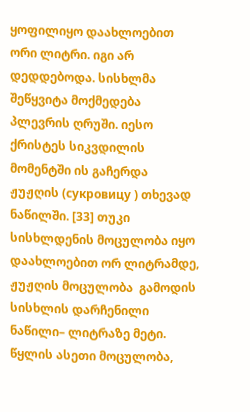ყოფილიყო დაახლოებით ორი ლიტრი. იგი არ დედდებოდა. სისხლმა შეწყვიტა მოქმედება პლევრის ღრუში. იესო ქრისტეს სიკვდილის მომენტში ის გაჩერდა ჟუჟღის (сукровицу ) თხევად ნაწილში. [33] თუკი სისხლდენის მოცულობა იყო დაახლოებით ორ ლიტრამდე, ჟუჟღის მოცულობა  გამოდის სისხლის დარჩენილი ნაწილი– ლიტრაზე მეტი. წყლის ასეთი მოცულობა,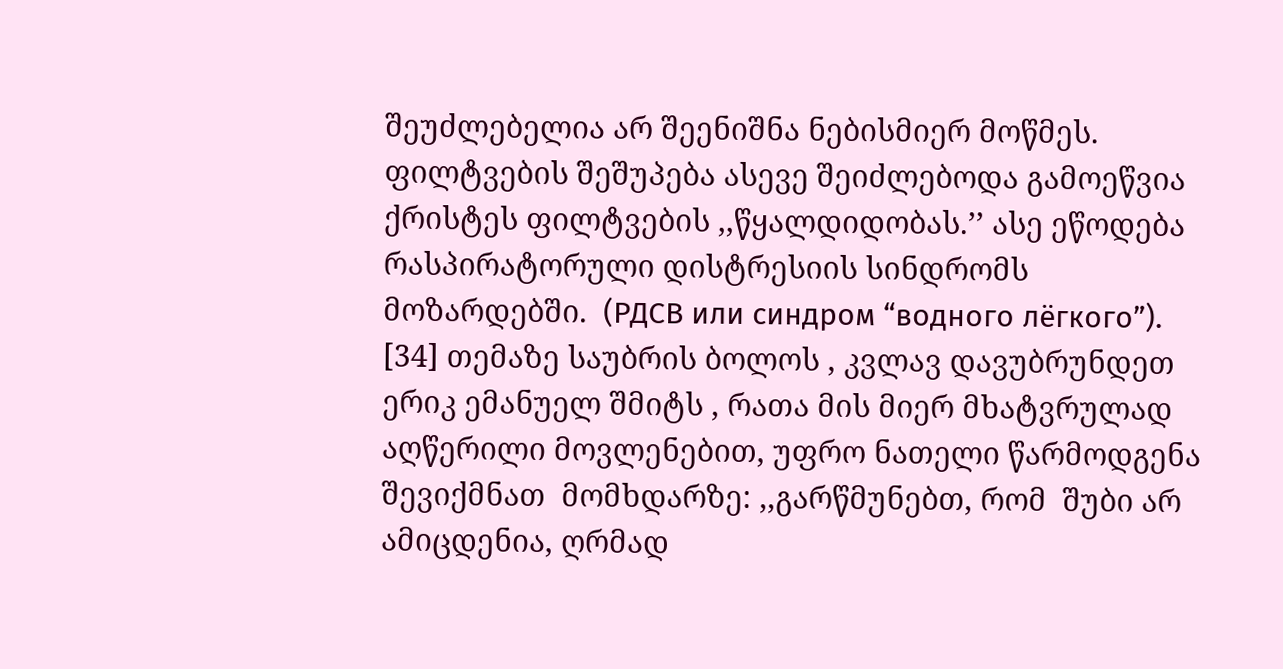შეუძლებელია არ შეენიშნა ნებისმიერ მოწმეს. ფილტვების შეშუპება ასევე შეიძლებოდა გამოეწვია ქრისტეს ფილტვების ,,წყალდიდობას.’’ ასე ეწოდება რასპირატორული დისტრესიის სინდრომს მოზარდებში.  (РДСВ или синдром “водного лёгкого”). [34] თემაზე საუბრის ბოლოს , კვლავ დავუბრუნდეთ  ერიკ ემანუელ შმიტს , რათა მის მიერ მხატვრულად აღწერილი მოვლენებით, უფრო ნათელი წარმოდგენა შევიქმნათ  მომხდარზე: ,,გარწმუნებთ, რომ  შუბი არ ამიცდენია, ღრმად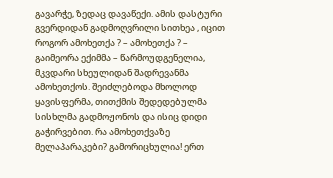გავარჭე, ზედაც დავაწექი. ამის დასტური გვერდიდან გადმოღვრილი სითხეა , იცით როგორ ამოხეთქა ? – ამოხეთქა ? – გაიმეორა ექიმმა – წარმოუდგენელია, მკვდარი სხეულიდან შადრევანმა ამოხეთქოს. შეიძლებოდა მხოლოდ ყავისფერმა, თითქმის შედედებულმა სისხლმა გადმოჟონოს და ისიც დიდი გაჭირვებით. რა ამოხეთქვაზე მელაპარაკები? გამორიცხულია! ერთ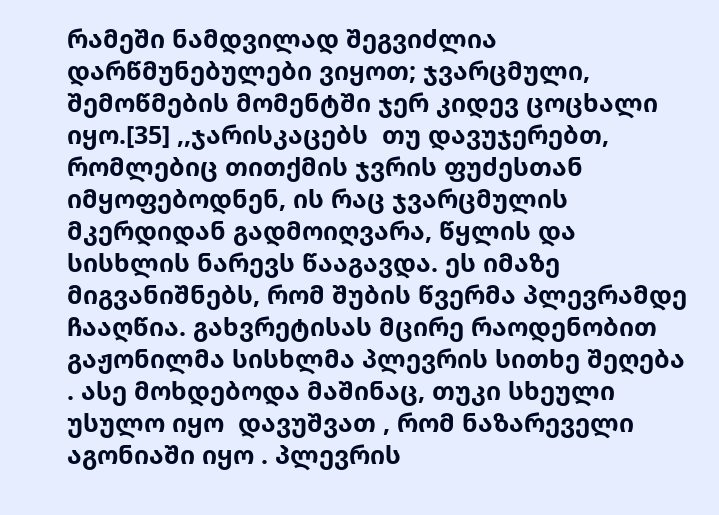რამეში ნამდვილად შეგვიძლია დარწმუნებულები ვიყოთ; ჯვარცმული, შემოწმების მომენტში ჯერ კიდევ ცოცხალი იყო.[35] ,,ჯარისკაცებს  თუ დავუჯერებთ, რომლებიც თითქმის ჯვრის ფუძესთან იმყოფებოდნენ, ის რაც ჯვარცმულის მკერდიდან გადმოიღვარა, წყლის და სისხლის ნარევს წააგავდა. ეს იმაზე მიგვანიშნებს, რომ შუბის წვერმა პლევრამდე ჩააღწია. გახვრეტისას მცირე რაოდენობით გაჟონილმა სისხლმა პლევრის სითხე შეღება . ასე მოხდებოდა მაშინაც, თუკი სხეული უსულო იყო  დავუშვათ , რომ ნაზარეველი აგონიაში იყო . პლევრის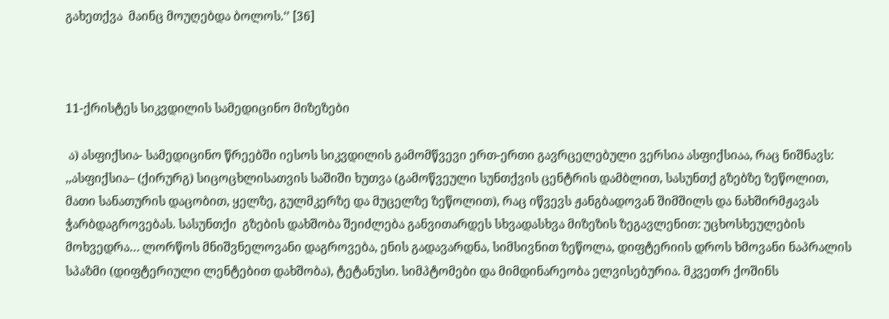გახეთქვა  მაინც მოუღებდა ბოლოს.‘’ [36]



11-ქრისტეს სიკვდილის სამედიცინო მიზეზები

 ა) ასფიქსია- სამედიცინო წრეებში იესოს სიკვდილის გამომწვევი ერთ-ერთი გავრცელებული ვერსია ასფიქსიაა, რაც ნიშნავს: ,,ასფიქსია– (ქირურგ) სიცოცხლისათვის საშიში ხუთვა (გამოწვეული სუნთქვის ცენტრის დამბლით, სასუნთქ გზებზე ზეწოლით, მათი სანათურის დაცობით, ყელზე, გულმკერზე და მუცელზე ზეწოლით), რაც იწვევს ჟანგბადოვან შიმშილს და ნახშირმჟავას ჭარბდაგროვებას. სასუნთქი  გზების დახშობა შეიძლება განვითარდეს სხვადასხვა მიზეზის ზეგავლენით: უცხოსხეულების  მოხვედრა… ლორწოს მნიშვნელოვანი დაგროვება, ენის გადავარდნა, სიმსივნით ზეწოლა, დიფტერიის დროს ხმოვანი ნაპრალის სპაზმი (დიფტერიული ლენტებით დახშობა), ტეტანუსი. სიმპტომები და მიმდინარეობა ელვისებურია. მკვეთრ ქოშინს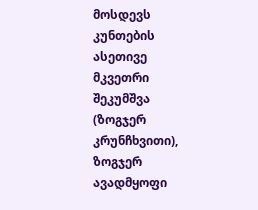მოსდევს კუნთების ასეთივე მკვეთრი შეკუმშვა (ზოგჯერ კრუნჩხვითი), ზოგჯერ ავადმყოფი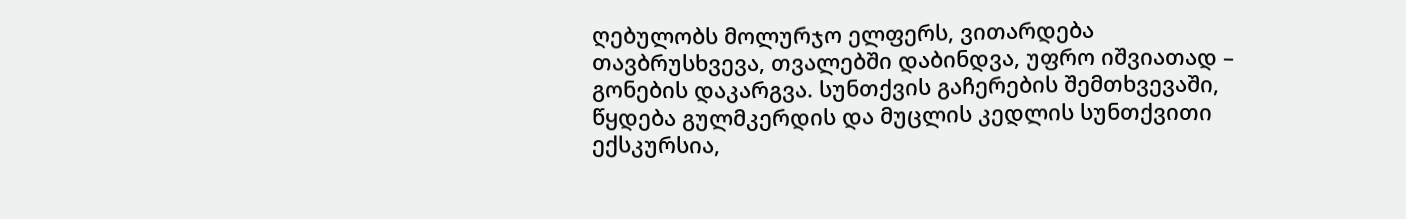ღებულობს მოლურჯო ელფერს, ვითარდება თავბრუსხვევა, თვალებში დაბინდვა, უფრო იშვიათად – გონების დაკარგვა. სუნთქვის გაჩერების შემთხვევაში, წყდება გულმკერდის და მუცლის კედლის სუნთქვითი ექსკურსია,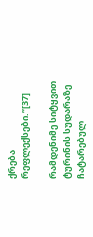ქრება რეფლექსები.’’[37]

რამდენიმე სიტყვით ტურინის სუდარაზე ჩატარებულ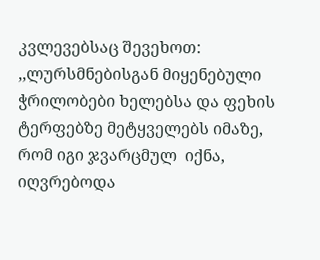კვლევებსაც შევეხოთ: ,,ლურსმნებისგან მიყენებული ჭრილობები ხელებსა და ფეხის ტერფებზე მეტყველებს იმაზე, რომ იგი ჯვარცმულ  იქნა, იღვრებოდა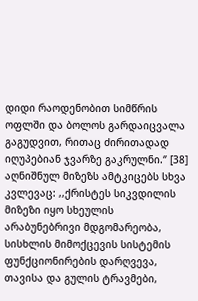დიდი რაოდენობით სიმწრის ოფლში და ბოლოს გარდაიცვალა გაგუდვით, რითაც ძირითადად იღუპებიან ჯვარზე გაკრულნი.‘’ [38] აღნიშნულ მიზეზს ამტკიცებს სხვა კვლევაც: ,,ქრისტეს სიკვდილის მიზეზი იყო სხეულის არაბუნებრივი მდგომარეობა, სისხლის მიმოქცევის სისტემის ფუნქციონირების დარღვევა, თავისა და გულის ტრავმები,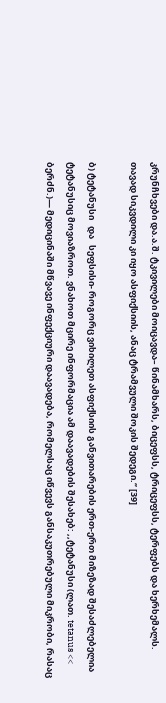კრუნჩხვები და.ა.შ. ტკივილები მოიცავდა– წინამხარს, ბიცეფსს, ტრიცეფსს, ტერფებს და ხერხემალს. თავად სიკვდილი კი იყო ასფიქსიის, ანაც ტრამვული შოკის შედეგი.‘’ [39]

ბ) ტეტანუსი   და   სეფსისი- როგორც ვიხილეთ ასფიქსიის განვითარების ერთ-ერთ მიზეზად შესაძლებელია ტეტანუსიც მოვიაზროთ. ვნახოთ მცირე ინფორმაცია ამ დაავადების შესახებ: ,,ტეტანუსი (ლათ. tetanus << ბერძნ.)— მედიცინაში მწვავე ინფექციური დაავადება, რომელსაც იწვევს განსაკუთრებული მიკრობი, რასაც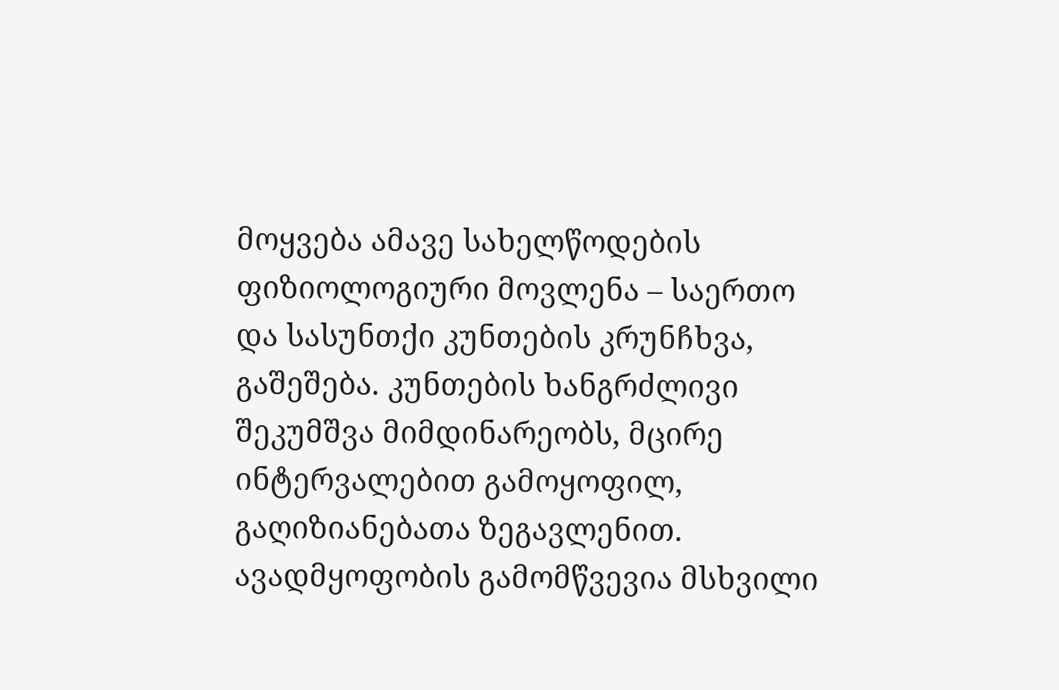მოყვება ამავე სახელწოდების ფიზიოლოგიური მოვლენა – საერთო და სასუნთქი კუნთების კრუნჩხვა, გაშეშება. კუნთების ხანგრძლივი შეკუმშვა მიმდინარეობს, მცირე ინტერვალებით გამოყოფილ, გაღიზიანებათა ზეგავლენით. ავადმყოფობის გამომწვევია მსხვილი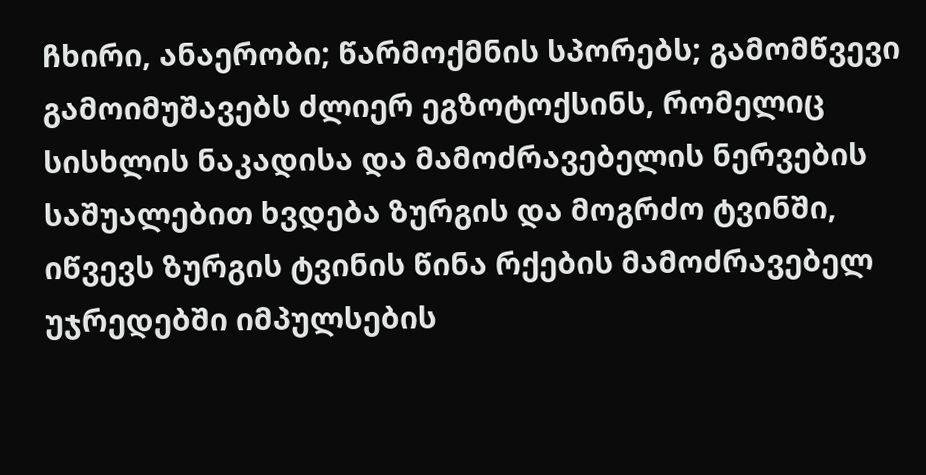ჩხირი, ანაერობი; წარმოქმნის სპორებს; გამომწვევი გამოიმუშავებს ძლიერ ეგზოტოქსინს, რომელიც სისხლის ნაკადისა და მამოძრავებელის ნერვების საშუალებით ხვდება ზურგის და მოგრძო ტვინში, იწვევს ზურგის ტვინის წინა რქების მამოძრავებელ უჯრედებში იმპულსების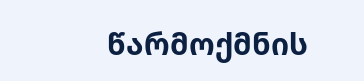წარმოქმნის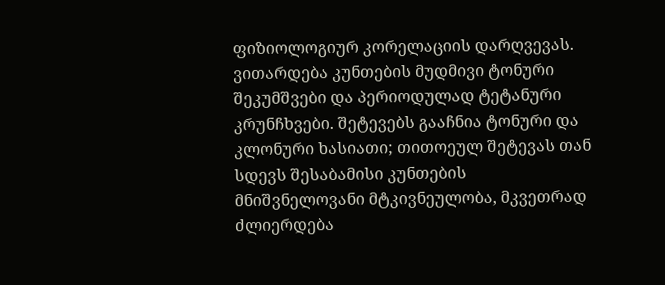ფიზიოლოგიურ კორელაციის დარღვევას. ვითარდება კუნთების მუდმივი ტონური შეკუმშვები და პერიოდულად ტეტანური კრუნჩხვები. შეტევებს გააჩნია ტონური და კლონური ხასიათი; თითოეულ შეტევას თან სდევს შესაბამისი კუნთების მნიშვნელოვანი მტკივნეულობა, მკვეთრად ძლიერდება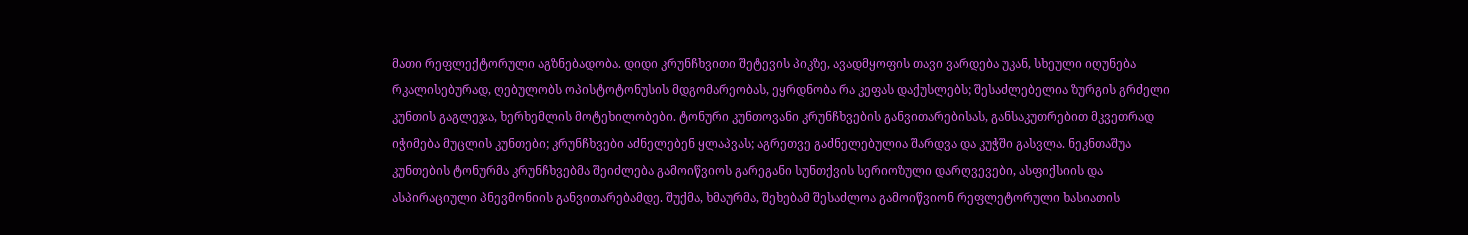მათი რეფლექტორული აგზნებადობა. დიდი კრუნჩხვითი შეტევის პიკზე, ავადმყოფის თავი ვარდება უკან, სხეული იღუნება რკალისებურად, ღებულობს ოპისტოტონუსის მდგომარეობას, ეყრდნობა რა კეფას დაქუსლებს; შესაძლებელია ზურგის გრძელი კუნთის გაგლეჯა, ხერხემლის მოტეხილობები. ტონური კუნთოვანი კრუნჩხვების განვითარებისას, განსაკუთრებით მკვეთრად იჭიმება მუცლის კუნთები; კრუნჩხვები აძნელებენ ყლაპვას; აგრეთვე გაძნელებულია შარდვა და კუჭში გასვლა. ნეკნთაშუა კუნთების ტონურმა კრუნჩხვებმა შეიძლება გამოიწვიოს გარეგანი სუნთქვის სერიოზული დარღვევები, ასფიქსიის და ასპირაციული პნევმონიის განვითარებამდე. შუქმა, ხმაურმა, შეხებამ შესაძლოა გამოიწვიონ რეფლეტორული ხასიათის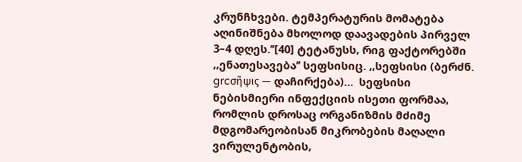კრუნჩხვები. ტემპერატურის მომატება აღინიშნება მხოლოდ დაავადების პირველ 3–4 დღეს.’’[40] ტეტანუსს, რიგ ფაქტორებში ,,ენათესავება’’ სეფსისიც. ,,სეფსისი (ბერძნ. grcσῆψις — დაჩირქება)…  სეფსისი ნებისმიერი ინფექციის ისეთი ფორმაა, რომლის დროსაც ორგანიზმის მძიმე მდგომარეობისან მიკრობების მაღალი ვირულენტობის,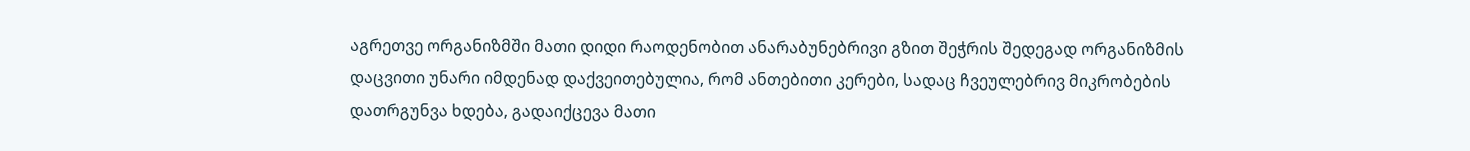აგრეთვე ორგანიზმში მათი დიდი რაოდენობით ანარაბუნებრივი გზით შეჭრის შედეგად ორგანიზმის დაცვითი უნარი იმდენად დაქვეითებულია, რომ ანთებითი კერები, სადაც ჩვეულებრივ მიკრობების დათრგუნვა ხდება, გადაიქცევა მათი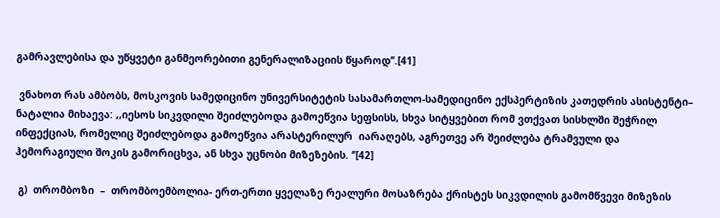გამრავლებისა და უწყვეტი განმეორებითი გენერალიზაციის წყაროდ’’.[41]

 ვნახოთ რას ამბობს, მოსკოვის სამედიცინო უნივერსიტეტის სასამართლო-სამედიცინო ექსპერტიზის კათედრის ასისტენტი– ნატალია მიხაევა: ,,იესოს სიკვდილი შეიძლებოდა გამოეწვია სეფსისს, სხვა სიტყვებით რომ ვთქვათ სისხლში შეჭრილ ინფექციას, რომელიც შეიძლებოდა გამოეწვია არასტერილურ  იარაღებს, აგრეთვე არ შეიძლება ტრამვული და ჰემორაგიული შოკის გამორიცხვა, ან სხვა უცნობი მიზეზების. ‘’[42]

 გ)  თრომბოზი  –  თრომბოემბოლია- ერთ-ერთი ყველაზე რეალური მოსაზრება ქრისტეს სიკვდილის გამომწვევი მიზეზის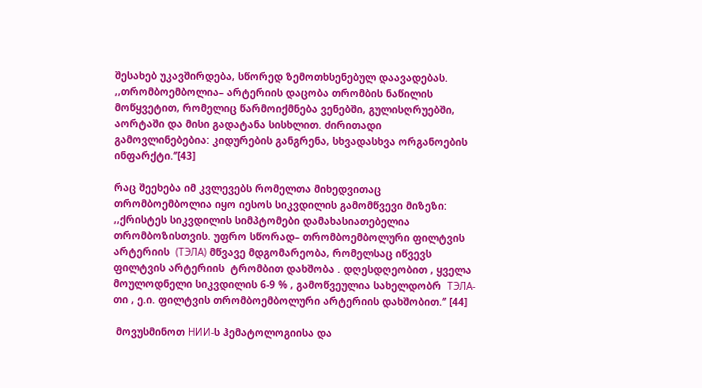შესახებ უკავშირდება, სწორედ ზემოთხსენებულ დაავადებას. ,,თრომბოემბოლია– არტერიის დაცობა თრომბის ნაწილის მოწყვეტით, რომელიც წარმოიქმნება ვენებში, გულისღრუებში, აორტაში და მისი გადატანა სისხლით. ძირითადი გამოვლინებებია: კიდურების განგრენა, სხვადასხვა ორგანოების ინფარქტი.‘’[43]

რაც შეეხება იმ კვლევებს რომელთა მიხედვითაც თრომბოემბოლია იყო იესოს სიკვდილის გამომწვევი მიზეზი: ,,ქრისტეს სიკვდილის სიმპტომები დამახასიათებელია თრომბოზისთვის. უფრო სწორად– თრომბოემბოლური ფილტვის არტერიის  (ТЭЛА) მწვავე მდგომარეობა, რომელსაც იწვევს ფილტვის არტერიის  ტრომბით დახშობა . დღესდღეობით , ყველა მოულოდნელი სიკვდილის 6-9 % , გამოწვეულია სახელდობრ  ТЭЛА-თი , ე.ი. ფილტვის თრომბოემბოლური არტერიის დახშობით.‘’ [44]

 მოვუსმინოთ НИИ-ს ჰემატოლოგიისა და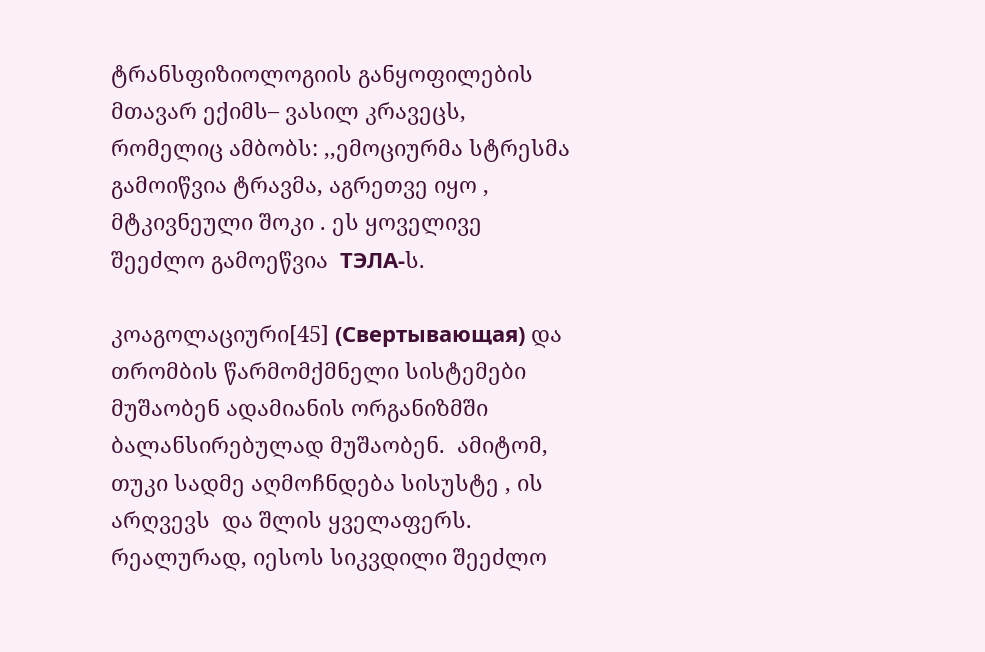ტრანსფიზიოლოგიის განყოფილების მთავარ ექიმს– ვასილ კრავეცს, რომელიც ამბობს: ,,ემოციურმა სტრესმა გამოიწვია ტრავმა, აგრეთვე იყო , მტკივნეული შოკი . ეს ყოველივე შეეძლო გამოეწვია  ТЭЛА-ს.

კოაგოლაციური[45] (Свертывающая) და თრომბის წარმომქმნელი სისტემები მუშაობენ ადამიანის ორგანიზმში ბალანსირებულად მუშაობენ.  ამიტომ, თუკი სადმე აღმოჩნდება სისუსტე , ის არღვევს  და შლის ყველაფერს. რეალურად, იესოს სიკვდილი შეეძლო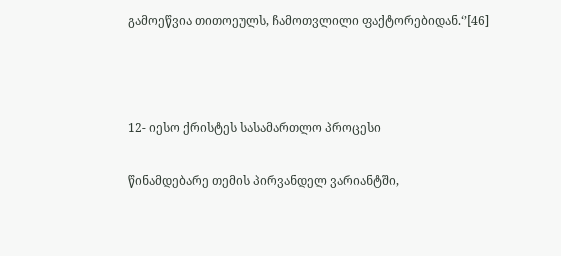გამოეწვია თითოეულს, ჩამოთვლილი ფაქტორებიდან.‘’[46]



12- იესო ქრისტეს სასამართლო პროცესი

წინამდებარე თემის პირვანდელ ვარიანტში,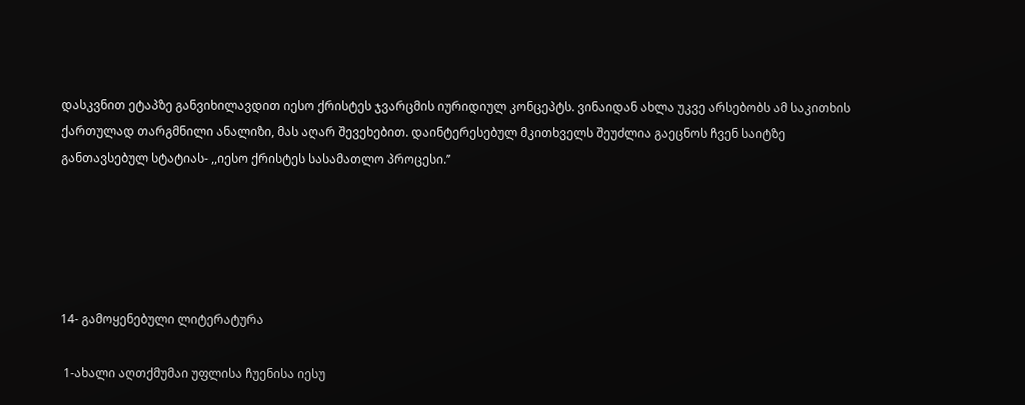დასკვნით ეტაპზე განვიხილავდით იესო ქრისტეს ჯვარცმის იურიდიულ კონცეპტს. ვინაიდან ახლა უკვე არსებობს ამ საკითხის ქართულად თარგმნილი ანალიზი, მას აღარ შევეხებით. დაინტერესებულ მკითხველს შეუძლია გაეცნოს ჩვენ საიტზე განთავსებულ სტატიას- ,,იესო ქრისტეს სასამათლო პროცესი.’’





14- გამოყენებული ლიტერატურა

 1-ახალი აღთქმუმაი უფლისა ჩუენისა იესუ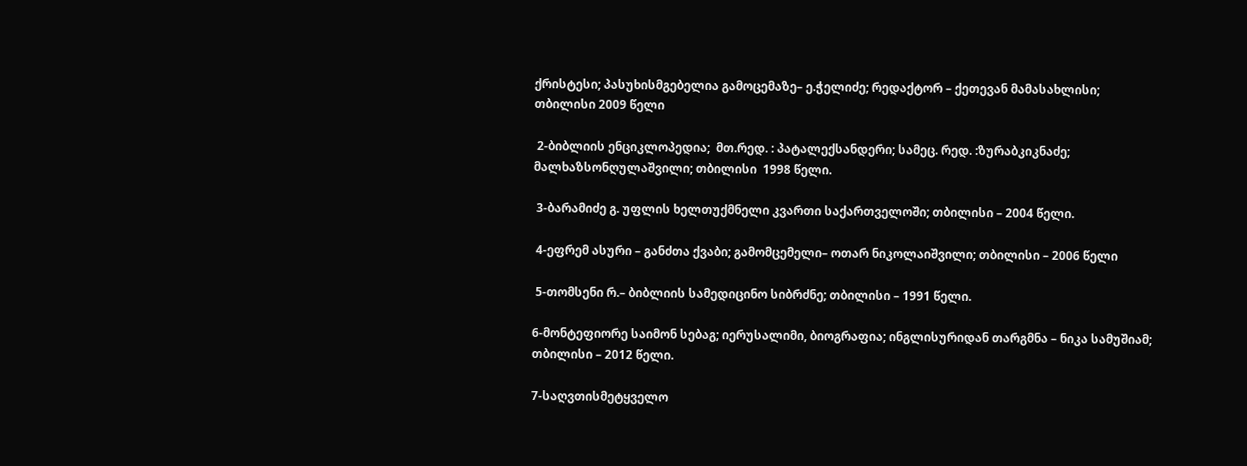ქრისტესი; პასუხისმგებელია გამოცემაზე– ე.ჭელიძე; რედაქტორ – ქეთევან მამასახლისი;   თბილისი 2009 წელი

 2-ბიბლიის ენციკლოპედია;  მთ.რედ. : პატალექსანდერი; სამეც. რედ. :ზურაბკიკნაძე; მალხაზსონღულაშვილი; თბილისი  1998 წელი.

 3-ბარამიძე გ. უფლის ხელთუქმნელი კვართი საქართველოში; თბილისი – 2004 წელი.

 4-ეფრემ ასური – განძთა ქვაბი; გამომცემელი– ოთარ ნიკოლაიშვილი; თბილისი – 2006 წელი

 5-თომსენი რ.– ბიბლიის სამედიცინო სიბრძნე; თბილისი – 1991 წელი.

6-მონტეფიორე საიმონ სებაგ; იერუსალიმი, ბიოგრაფია; ინგლისურიდან თარგმნა – ნიკა სამუშიამ; თბილისი – 2012 წელი.

7-საღვთისმეტყველო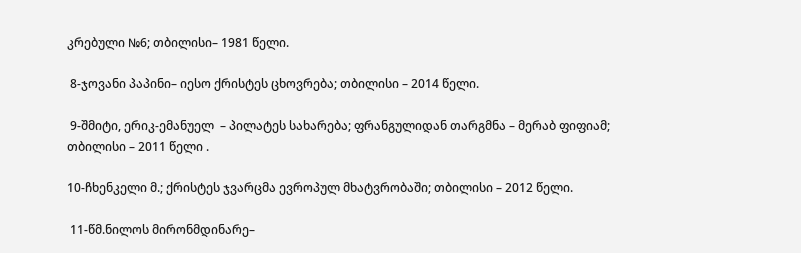კრებული №6; თბილისი– 1981 წელი.

 8-ჯოვანი პაპინი– იესო ქრისტეს ცხოვრება; თბილისი – 2014 წელი.

 9-შმიტი, ერიკ-ემანუელ  – პილატეს სახარება; ფრანგულიდან თარგმნა – მერაბ ფიფიამ; თბილისი – 2011 წელი .

10-ჩხენკელი მ.; ქრისტეს ჯვარცმა ევროპულ მხატვრობაში; თბილისი – 2012 წელი.

 11-წმ.ნილოს მირონმდინარე–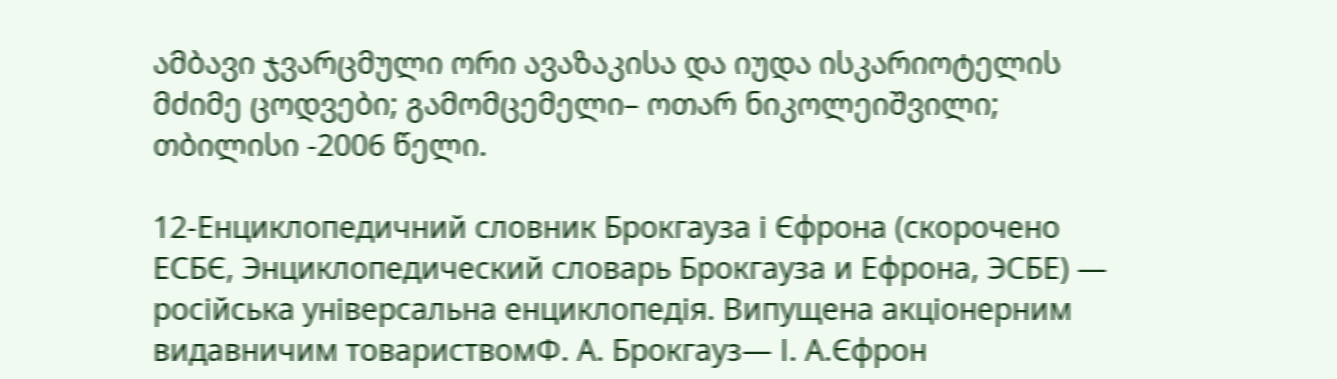ამბავი ჯვარცმული ორი ავაზაკისა და იუდა ისკარიოტელის მძიმე ცოდვები; გამომცემელი– ოთარ ნიკოლეიშვილი; თბილისი -2006 წელი.

12-Енциклопедичний словник Брокгауза і Єфрона (скорочено ЕСБЄ, Энциклопедический словарь Брокгауза и Ефрона, ЭСБЕ) — російська універсальна енциклопедія. Випущена акціонерним видавничим товариствомФ. А. Брокгауз— І. А.Єфрон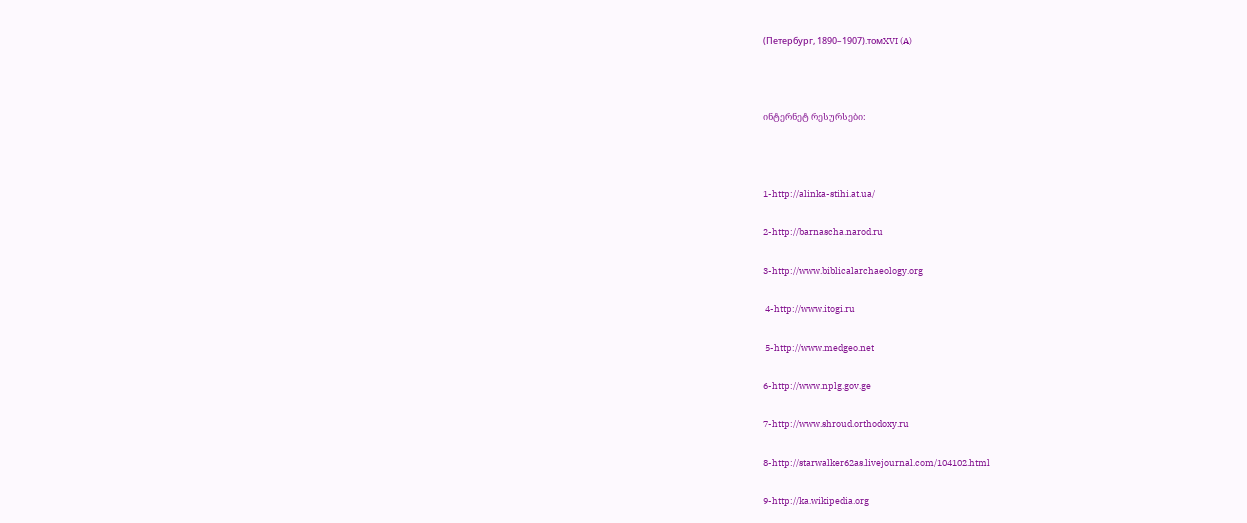(Петербург, 1890–1907).томXVI (A)



ინტერნეტ რესურსები:



1-http://alinka-stihi.at.ua/

2-http://barnascha.narod.ru

3-http://www.biblicalarchaeology.org

 4-http://www.itogi.ru

 5-http://www.medgeo.net

6-http://www.nplg.gov.ge

7-http://www.shroud.orthodoxy.ru

8-http://starwalker62as.livejournal.com/104102.html

9-http://ka.wikipedia.org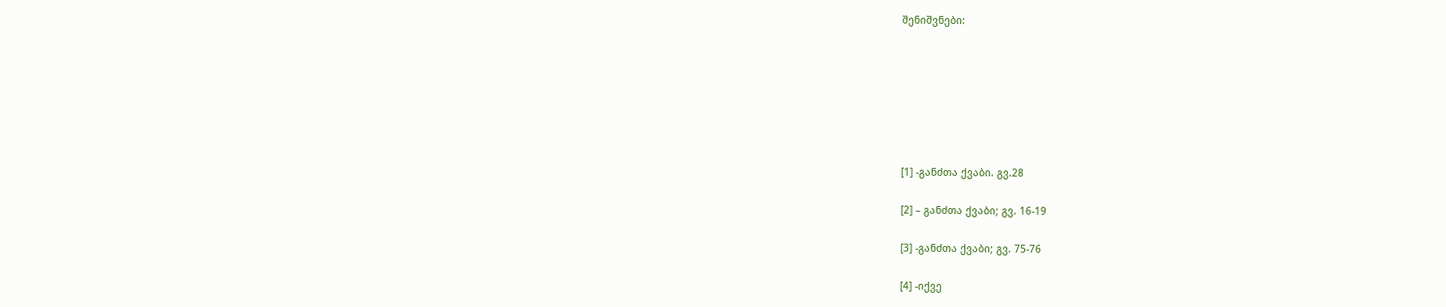შენიშვნები:







[1] -განძთა ქვაბი. გვ.28

[2] – განძთა ქვაბი; გვ. 16-19

[3] -განძთა ქვაბი; გვ. 75-76

[4] -იქვე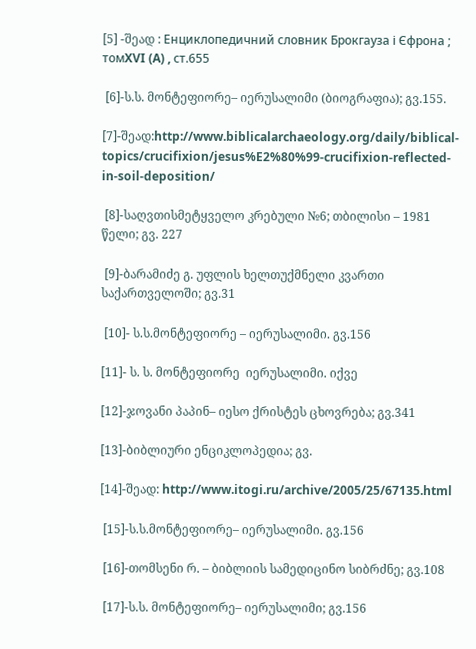[5] -შეად : Енциклопедичний словник Брокгауза і Єфрона ; томXVI (A) , ст.655

 [6]-ს.ს. მონტეფიორე– იერუსალიმი (ბიოგრაფია); გვ.155.

[7]-შეად:http://www.biblicalarchaeology.org/daily/biblical-topics/crucifixion/jesus%E2%80%99-crucifixion-reflected-in-soil-deposition/

 [8]-საღვთისმეტყველო კრებული №6; თბილისი – 1981 წელი; გვ. 227

 [9]-ბარამიძე გ. უფლის ხელთუქმნელი კვართი საქართველოში; გვ.31

 [10]- ს.ს.მონტეფიორე – იერუსალიმი. გვ.156

[11]- ს. ს. მონტეფიორე  იერუსალიმი. იქვე

[12]-ჯოვანი პაპინ– იესო ქრისტეს ცხოვრება; გვ.341

[13]-ბიბლიური ენციკლოპედია; გვ.

[14]-შეად: http://www.itogi.ru/archive/2005/25/67135.html

 [15]-ს.ს.მონტეფიორე– იერუსალიმი. გვ.156

 [16]-თომსენი რ. – ბიბლიის სამედიცინო სიბრძნე; გვ.108

 [17]-ს.ს. მონტეფიორე– იერუსალიმი; გვ.156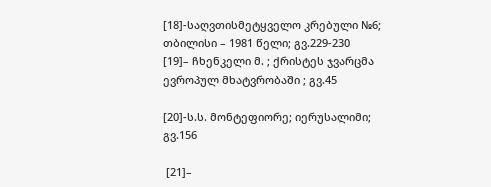[18]-საღვთისმეტყველო კრებული №6; თბილისი – 1981 წელი; გვ.229-230    [19]– ჩხენკელი მ. ; ქრისტეს ჯვარცმა ევროპულ მხატვრობაში ; გვ.45

[20]-ს.ს. მონტეფიორე; იერუსალიმი; გვ.156

 [21]–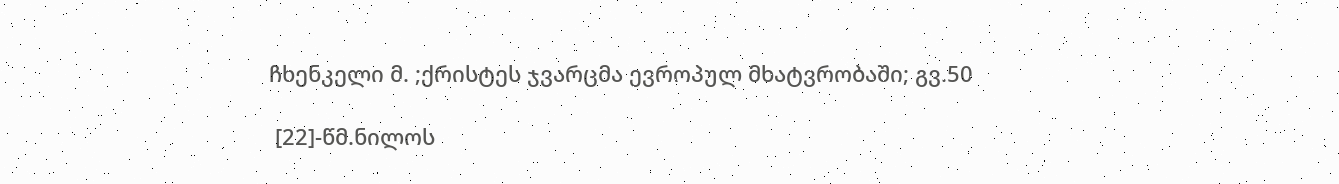ჩხენკელი მ. ;ქრისტეს ჯვარცმა ევროპულ მხატვრობაში; გვ.50

 [22]-წმ.ნილოს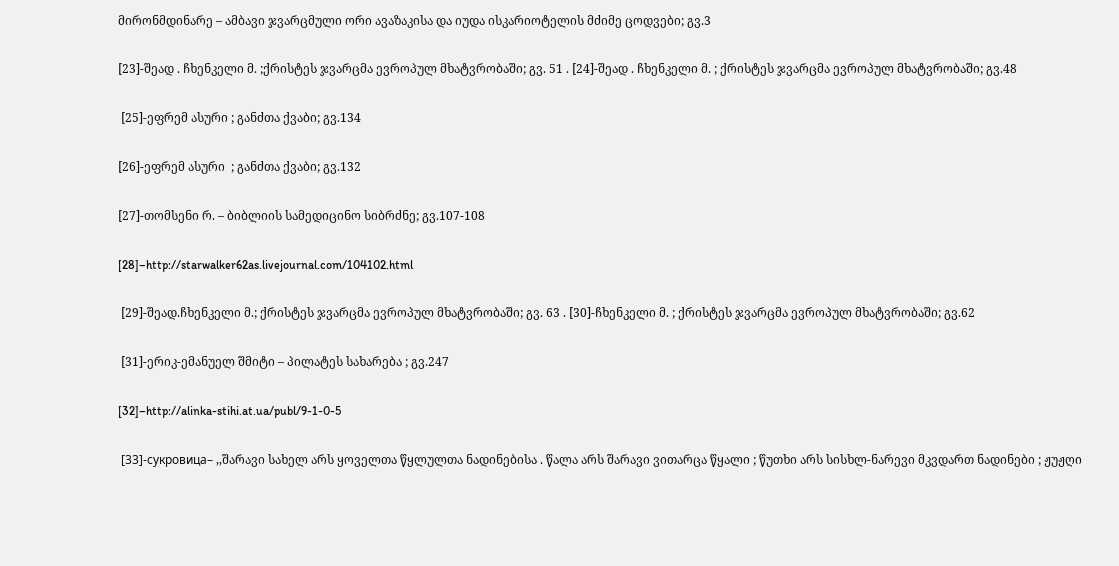მირონმდინარე – ამბავი ჯვარცმული ორი ავაზაკისა და იუდა ისკარიოტელის მძიმე ცოდვები; გვ.3

[23]-შეად . ჩხენკელი მ. ;ქრისტეს ჯვარცმა ევროპულ მხატვრობაში; გვ. 51 . [24]-შეად . ჩხენკელი მ. ; ქრისტეს ჯვარცმა ევროპულ მხატვრობაში; გვ.48

 [25]-ეფრემ ასური ; განძთა ქვაბი; გვ.134

[26]-ეფრემ ასური  ; განძთა ქვაბი; გვ.132

[27]-თომსენი რ. – ბიბლიის სამედიცინო სიბრძნე; გვ.107-108

[28]–http://starwalker62as.livejournal.com/104102.html

 [29]-შეად.ჩხენკელი მ.; ქრისტეს ჯვარცმა ევროპულ მხატვრობაში; გვ. 63 . [30]-ჩხენკელი მ. ; ქრისტეს ჯვარცმა ევროპულ მხატვრობაში; გვ.62

 [31]-ერიკ-ემანუელ შმიტი – პილატეს სახარება ; გვ.247

[32]–http://alinka-stihi.at.ua/publ/9-1-0-5

 [33]-сукровицa– ,,შარავი სახელ არს ყოველთა წყლულთა ნადინებისა . წალა არს შარავი ვითარცა წყალი ; წუთხი არს სისხლ-ნარევი მკვდართ ნადინები ; ჟუჟღი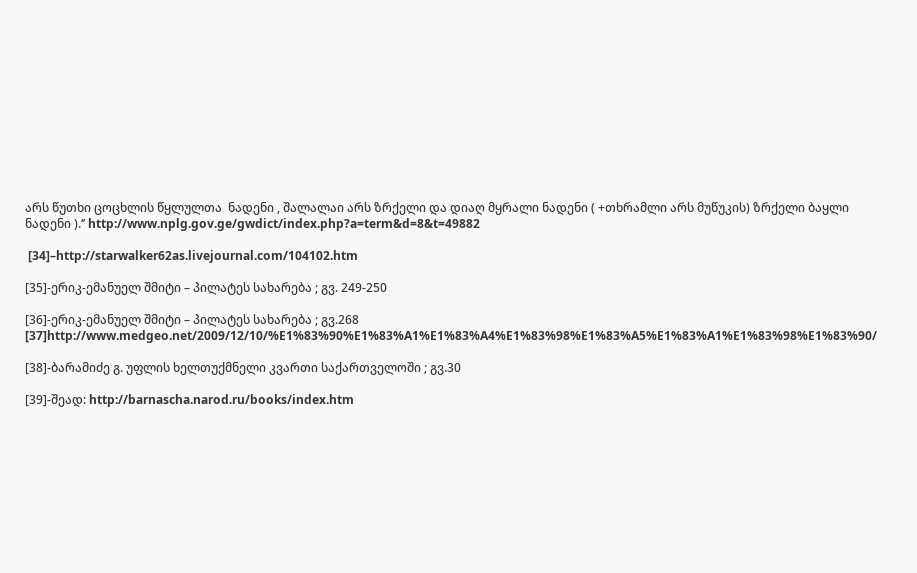არს წუთხი ცოცხლის წყლულთა  ნადენი , შალალაი არს ზრქელი და დიაღ მყრალი ნადენი ( +თხრამლი არს მუწუკის) ზრქელი ბაყლი ნადენი ).‘’ http://www.nplg.gov.ge/gwdict/index.php?a=term&d=8&t=49882

 [34]–http://starwalker62as.livejournal.com/104102.htm

[35]-ერიკ-ემანუელ შმიტი – პილატეს სახარება ; გვ. 249-250

[36]-ერიკ-ემანუელ შმიტი – პილატეს სახარება ; გვ.268 [37]http://www.medgeo.net/2009/12/10/%E1%83%90%E1%83%A1%E1%83%A4%E1%83%98%E1%83%A5%E1%83%A1%E1%83%98%E1%83%90/

[38]-ბარამიძე გ. უფლის ხელთუქმნელი კვართი საქართველოში ; გვ.30

[39]-შეად: http://barnascha.narod.ru/books/index.htm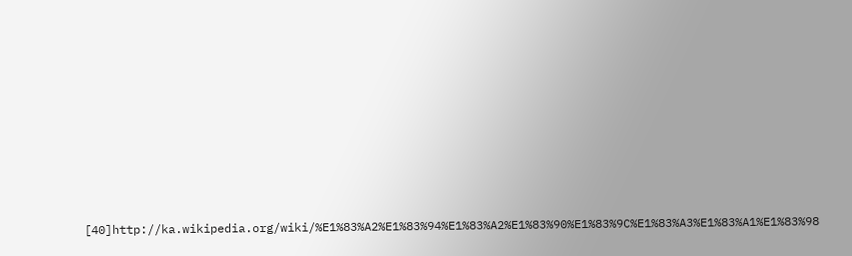[40]http://ka.wikipedia.org/wiki/%E1%83%A2%E1%83%94%E1%83%A2%E1%83%90%E1%83%9C%E1%83%A3%E1%83%A1%E1%83%98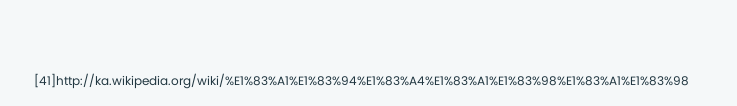[41]http://ka.wikipedia.org/wiki/%E1%83%A1%E1%83%94%E1%83%A4%E1%83%A1%E1%83%98%E1%83%A1%E1%83%98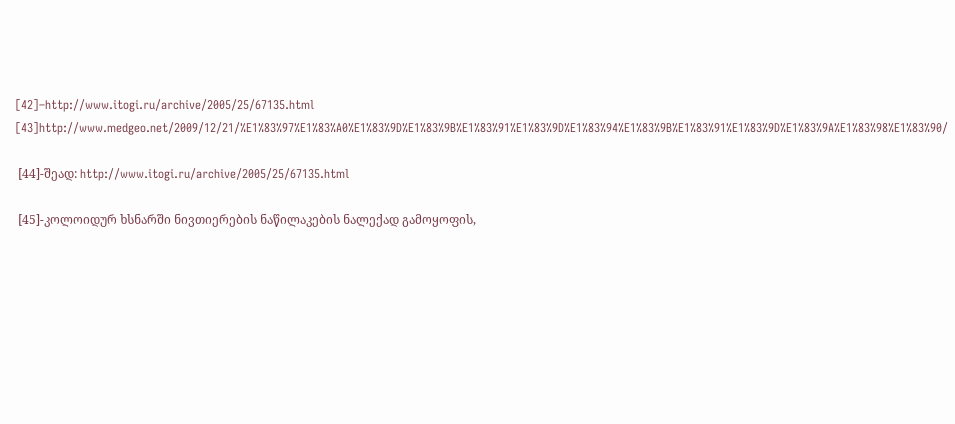[42]–http://www.itogi.ru/archive/2005/25/67135.html [43]http://www.medgeo.net/2009/12/21/%E1%83%97%E1%83%A0%E1%83%9D%E1%83%9B%E1%83%91%E1%83%9D%E1%83%94%E1%83%9B%E1%83%91%E1%83%9D%E1%83%9A%E1%83%98%E1%83%90/

 [44]-შეად: http://www.itogi.ru/archive/2005/25/67135.html

 [45]-კოლოიდურ ხსნარში ნივთიერების ნაწილაკების ნალექად გამოყოფის,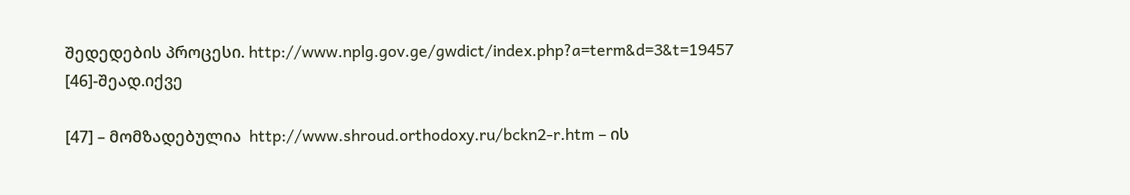შედედების პროცესი. http://www.nplg.gov.ge/gwdict/index.php?a=term&d=3&t=19457 [46]-შეად.იქვე

[47] – მომზადებულია  http://www.shroud.orthodoxy.ru/bckn2-r.htm – ის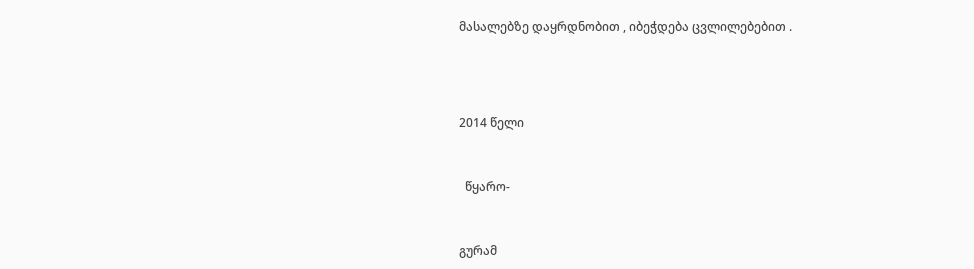მასალებზე დაყრდნობით , იბეჭდება ცვლილებებით .





2014 წელი



  წყარო-



გურამ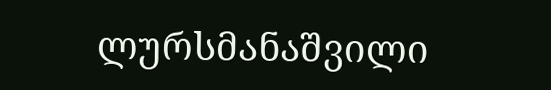ლურსმანაშვილი